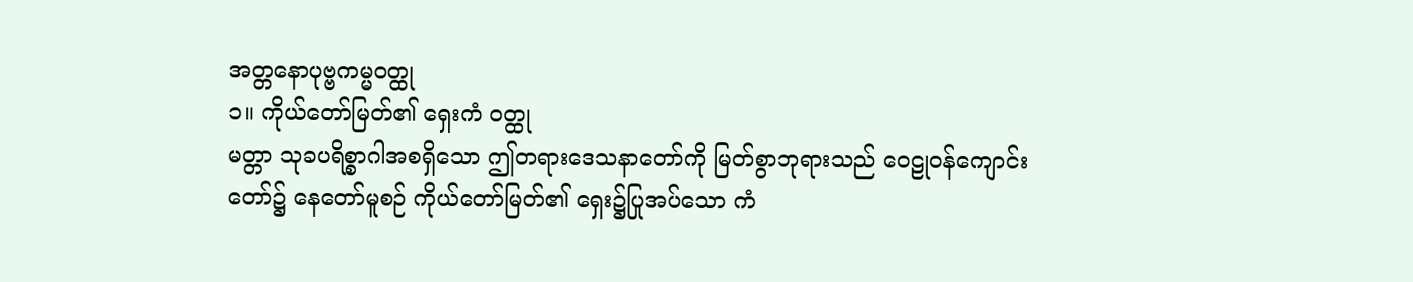အတ္တနောပုဗ္ဗကမ္မဝတ္ထု
၁။ ကိုယ်တော်မြတ်၏ ရှေးကံ ဝတ္ထု
မတ္တာ သုခပရိစ္စာဂါအစရှိသော ဤတရားဒေသနာတော်ကို မြတ်စွာဘုရားသည် ဝေဠုဝန်ကျောင်းတော်၌ နေတော်မူစဉ် ကိုယ်တော်မြတ်၏ ရှေး၌ပြုအပ်သော ကံ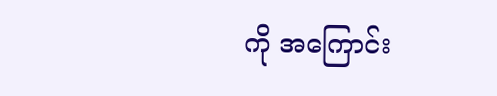ကို အကြောင်း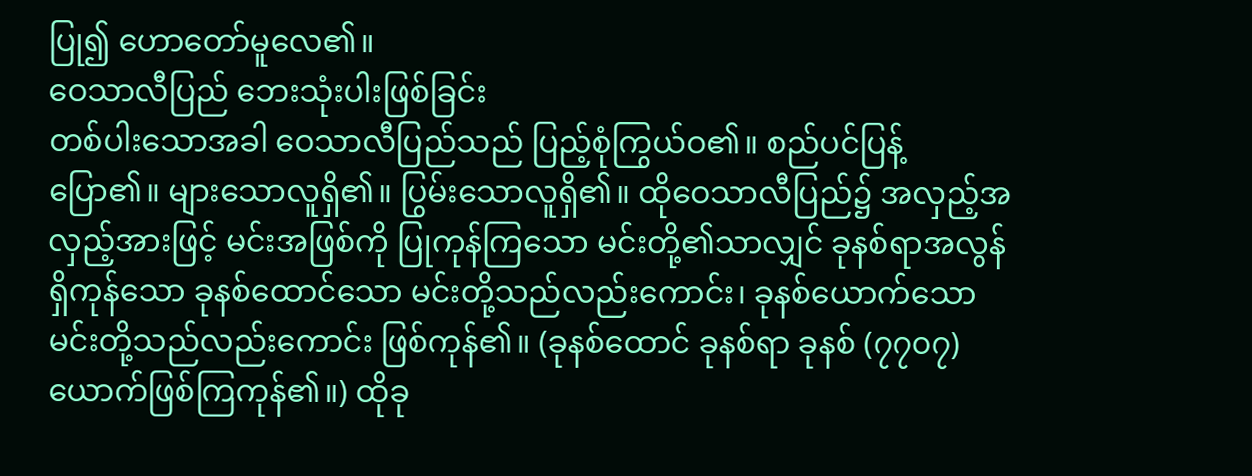ပြု၍ ဟောတော်မူလေ၏။
ဝေသာလီပြည် ဘေးသုံးပါးဖြစ်ခြင်း
တစ်ပါးသောအခါ ဝေသာလီပြည်သည် ပြည့်စုံကြွယ်ဝ၏။ စည်ပင်ပြန့်ပြော၏။ များသောလူရှိ၏။ ပြွမ်းသောလူရှိ၏။ ထိုဝေသာလီပြည်၌ အလှည့်အလှည့်အားဖြင့် မင်းအဖြစ်ကို ပြုကုန်ကြသော မင်းတို့၏သာလျှင် ခုနစ်ရာအလွန်ရှိကုန်သော ခုနစ်ထောင်သော မင်းတို့သည်လည်းကောင်း၊ ခုနစ်ယောက်သော မင်းတို့သည်လည်းကောင်း ဖြစ်ကုန်၏။ (ခုနစ်ထောင် ခုနစ်ရာ ခုနစ် (၇၇၀၇)ယောက်ဖြစ်ကြကုန်၏။) ထိုခု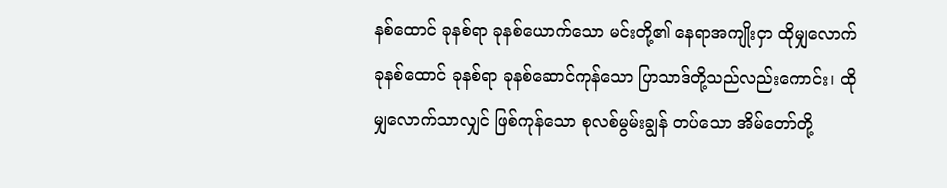နစ်ထောင် ခုနစ်ရာ ခုနစ်ယောက်သော မင်းတို့၏ နေရာအကျိုးငှာ ထိုမျှလောက် ခုနစ်ထောင် ခုနစ်ရာ ခုနစ်ဆောင်ကုန်သော ပြာသာဒ်တို့သည်လည်းကောင်း၊ ထိုမျှလောက်သာလျှင် ဖြစ်ကုန်သော စုလစ်မွမ်းချွန် တပ်သော အိမ်တော်တို့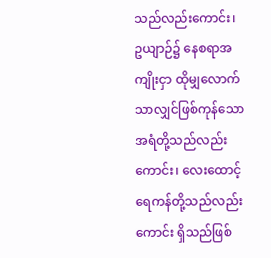သည်လည်းကောင်း၊ ဥယျာဉ်၌ နေစရာအကျိုးငှာ ထိုမျှလောက်သာလျှင်ဖြစ်ကုန်သော အရံတို့သည်လည်းကောင်း၊ လေးထောင့် ရေကန်တို့သည်လည်းကောင်း ရှိသည်ဖြစ်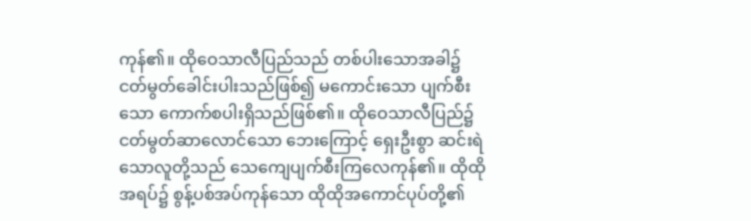ကုန်၏။ ထိုဝေသာလီပြည်သည် တစ်ပါးသောအခါ၌ ငတ်မွတ်ခေါင်းပါးသည်ဖြစ်၍ မကောင်းသော ပျက်စီးသော ကောက်စပါးရှိသည်ဖြစ်၏။ ထိုဝေသာလီပြည်၌ ငတ်မွတ်ဆာလောင်သော ဘေးကြောင့် ရှေးဦးစွာ ဆင်းရဲသောလူတို့သည် သေကျေပျက်စီးကြလေကုန်၏။ ထိုထိုအရပ်၌ စွန့်ပစ်အပ်ကုန်သော ထိုထိုအကောင်ပုပ်တို့၏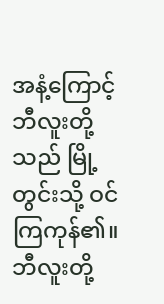အနံ့ကြောင့် ဘီလူးတို့သည် မြို့တွင်းသို့ ဝင်ကြကုန်၏။ ဘီလူးတို့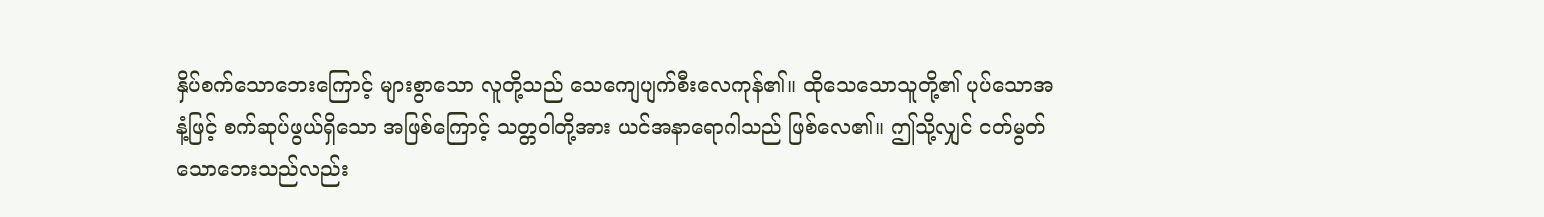နှိပ်စက်သောဘေးကြောင့် များစွာသော လူတို့သည် သေကျေပျက်စီးလေကုန်၏။ ထိုသေသောသူတို့၏ ပုပ်သောအနံ့ဖြင့် စက်ဆုပ်ဖွယ်ရှိသော အဖြစ်ကြောင့် သတ္တဝါတို့အား ယင်အနာရောဂါသည် ဖြစ်လေ၏။ ဤသို့လျှင် ငတ်မွတ်သောဘေးသည်လည်း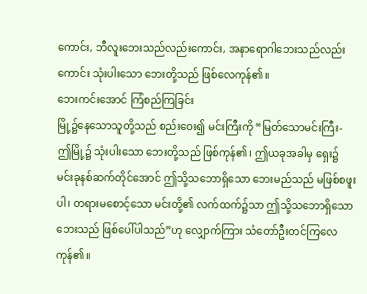ကောင်း, ဘီလူးဘေးသည်လည်းကောင်း, အနာရောဂါဘေးသည်လည်းကောင်း သုံးပါးသော ဘေးတို့သည် ဖြစ်လေကုန်၏။
ဘေးကင်းအောင် ကြံစည်ကြခြင်း
မြို့၌နေသောသူတို့သည် စည်းဝေး၍ မင်းကြီးကို “မြတ်သောမင်းကြီး- ဤမြို့၌ သုံးပါးသော ဘေးတို့သည် ဖြစ်ကုန်၏၊ ဤယခုအခါမှ ရှေး၌ မင်းခုနစ်ဆက်တိုင်အောင် ဤသို့သဘောရှိသော ဘေးမည်သည် မဖြစ်စဖူးပါ၊ တရားမစောင့်သော မင်းတို့၏ လက်ထက်၌သာ ဤသို့သဘောရှိသောဘေးသည် ဖြစ်ပေါ်ပါသည်”ဟု လျှောက်ကြား သံတော်ဦးတင်ကြလေကုန်၏။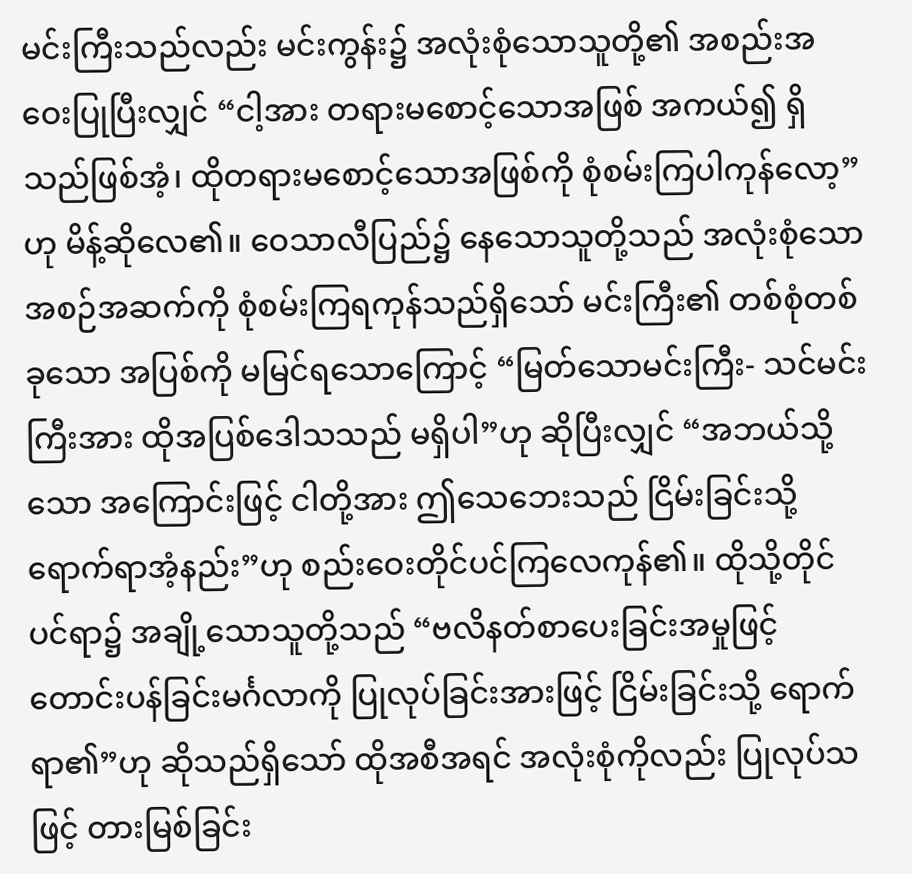မင်းကြီးသည်လည်း မင်းကွန်း၌ အလုံးစုံသောသူတို့၏ အစည်းအဝေးပြုပြီးလျှင် “ငါ့အား တရားမစောင့်သောအဖြစ် အကယ်၍ ရှိသည်ဖြစ်အံ့၊ ထိုတရားမစောင့်သောအဖြစ်ကို စုံစမ်းကြပါကုန်လော့”ဟု မိန့်ဆိုလေ၏။ ဝေသာလီပြည်၌ နေသောသူတို့သည် အလုံးစုံသော အစဉ်အဆက်ကို စုံစမ်းကြရကုန်သည်ရှိသော် မင်းကြီး၏ တစ်စုံတစ်ခုသော အပြစ်ကို မမြင်ရသောကြောင့် “မြတ်သောမင်းကြီး- သင်မင်းကြီးအား ထိုအပြစ်ဒေါသသည် မရှိပါ”ဟု ဆိုပြီးလျှင် “အဘယ်သို့သော အကြောင်းဖြင့် ငါတို့အား ဤသေဘေးသည် ငြိမ်းခြင်းသို့ ရောက်ရာအံ့နည်း”ဟု စည်းဝေးတိုင်ပင်ကြလေကုန်၏။ ထိုသို့တိုင်ပင်ရာ၌ အချို့သောသူတို့သည် “ဗလိနတ်စာပေးခြင်းအမှုဖြင့် တောင်းပန်ခြင်းမင်္ဂလာကို ပြုလုပ်ခြင်းအားဖြင့် ငြိမ်းခြင်းသို့ ရောက်ရာ၏”ဟု ဆိုသည်ရှိသော် ထိုအစီအရင် အလုံးစုံကိုလည်း ပြုလုပ်သဖြင့် တားမြစ်ခြင်း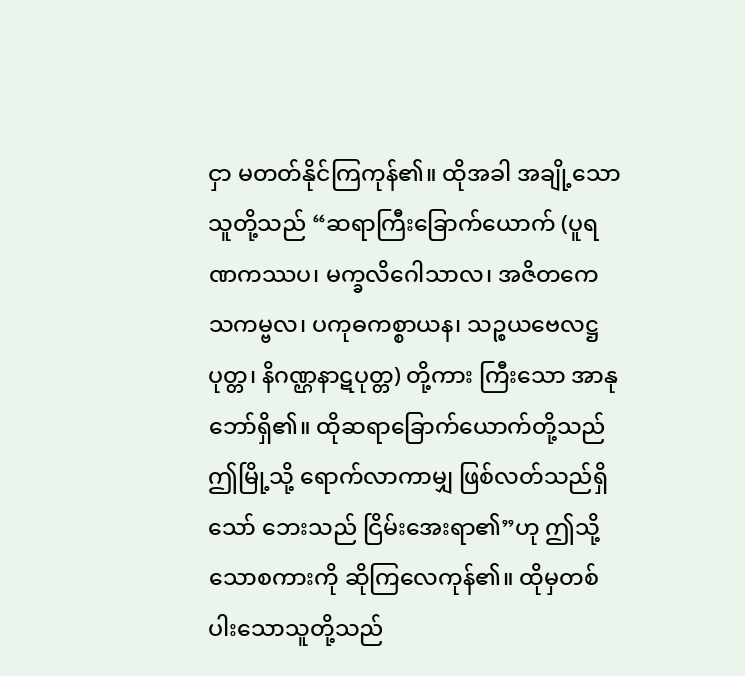ငှာ မတတ်နိုင်ကြကုန်၏။ ထိုအခါ အချို့သောသူတို့သည် “ဆရာကြီးခြောက်ယောက် (ပူရဏကဿပ၊ မက္ခလိဂေါသာလ၊ အဇိတကေသကမ္ဗလ၊ ပကုဓကစ္စာယန၊ သဉ္စယဗေလဋ္ဌပုတ္တ၊ နိဂဏ္ဌနာဋပုတ္တ) တို့ကား ကြီးသော အာနုဘော်ရှိ၏။ ထိုဆရာခြောက်ယောက်တို့သည် ဤမြို့သို့ ရောက်လာကာမျှ ဖြစ်လတ်သည်ရှိသော် ဘေးသည် ငြိမ်းအေးရာ၏”ဟု ဤသို့သောစကားကို ဆိုကြလေကုန်၏။ ထိုမှတစ်ပါးသောသူတို့သည်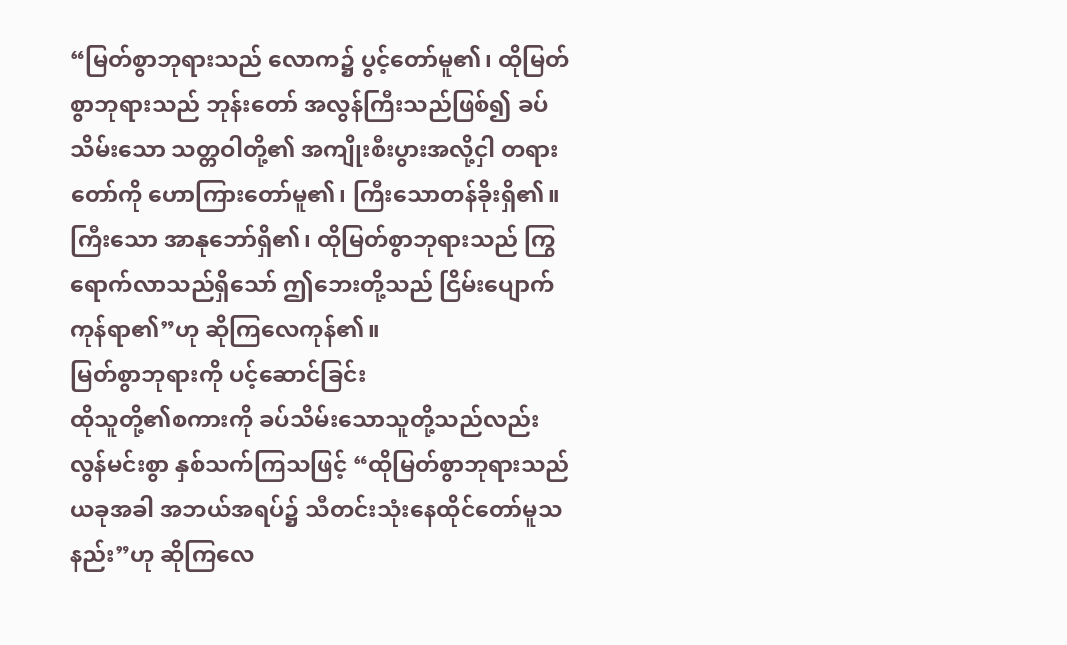“မြတ်စွာဘုရားသည် လောက၌ ပွင့်တော်မူ၏၊ ထိုမြတ်စွာဘုရားသည် ဘုန်းတော် အလွန်ကြီးသည်ဖြစ်၍ ခပ်သိမ်းသော သတ္တဝါတို့၏ အကျိုးစီးပွားအလို့ငှါ တရားတော်ကို ဟောကြားတော်မူ၏၊ ကြီးသောတန်ခိုးရှိ၏။ ကြီးသော အာနုဘော်ရှိ၏၊ ထိုမြတ်စွာဘုရားသည် ကြွရောက်လာသည်ရှိသော် ဤဘေးတို့သည် ငြိမ်းပျောက်ကုန်ရာ၏”ဟု ဆိုကြလေကုန်၏။
မြတ်စွာဘုရားကို ပင့်ဆောင်ခြင်း
ထိုသူတို့၏စကားကို ခပ်သိမ်းသောသူတို့သည်လည်း လွန်မင်းစွာ နှစ်သက်ကြသဖြင့် “ထိုမြတ်စွာဘုရားသည် ယခုအခါ အဘယ်အရပ်၌ သီတင်းသုံးနေထိုင်တော်မူသနည်း”ဟု ဆိုကြလေ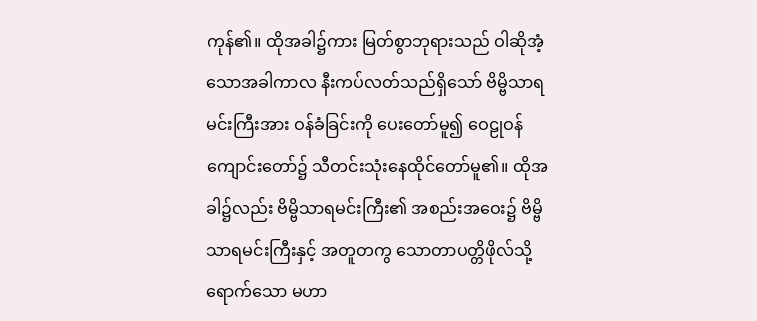ကုန်၏။ ထိုအခါ၌ကား မြတ်စွာဘုရားသည် ဝါဆိုအံ့သောအခါကာလ နီးကပ်လတ်သည်ရှိသော် ဗိမ္ဗိသာရမင်းကြီးအား ဝန်ခံခြင်းကို ပေးတော်မူ၍ ဝေဠုဝန်ကျောင်းတော်၌ သီတင်းသုံးနေထိုင်တော်မူ၏။ ထိုအခါ၌လည်း ဗိမ္ဗိသာရမင်းကြီး၏ အစည်းအဝေး၌ ဗိမ္ဗိသာရမင်းကြီးနှင့် အတူတကွ သောတာပတ္တိဖိုလ်သို့ ရောက်သော မဟာ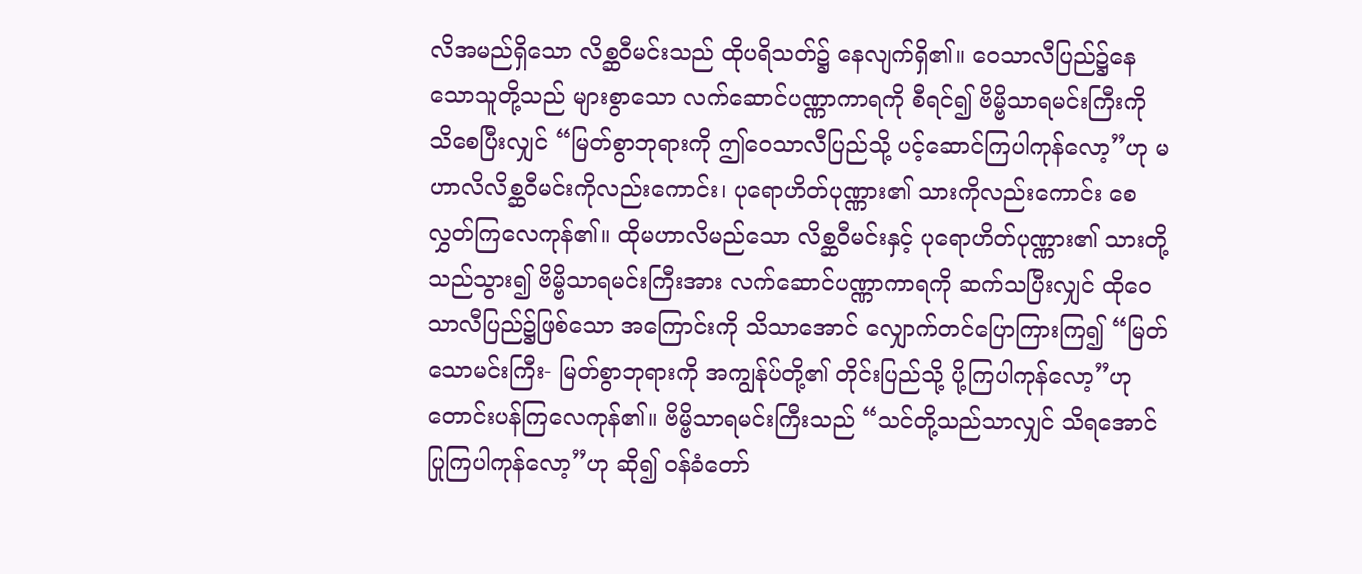လိအမည်ရှိသော လိစ္ဆဝီမင်းသည် ထိုပရိသတ်၌ နေလျက်ရှိ၏။ ဝေသာလီပြည်၌နေသောသူတို့သည် များစွာသော လက်ဆောင်ပဏ္ဏာကာရကို စီရင်၍ ဗိမ္ဗိသာရမင်းကြီးကို သိစေပြီးလျှင် “မြတ်စွာဘုရားကို ဤဝေသာလီပြည်သို့ ပင့်ဆောင်ကြပါကုန်လော့”ဟု မဟာလိလိစ္ဆဝီမင်းကိုလည်းကောင်း၊ ပုရောဟိတ်ပုဏ္ဏား၏ သားကိုလည်းကောင်း စေလွှတ်ကြလေကုန်၏။ ထိုမဟာလိမည်သော လိစ္ဆဝီမင်းနှင့် ပုရောဟိတ်ပုဏ္ဏား၏ သားတို့သည်သွား၍ ဗိမ္ဗိသာရမင်းကြီးအား လက်ဆောင်ပဏ္ဏာကာရကို ဆက်သပြီးလျှင် ထိုဝေသာလီပြည်၌ဖြစ်သော အကြောင်းကို သိသာအောင် လျှောက်တင်ပြောကြားကြ၍ “မြတ်သောမင်းကြီး- မြတ်စွာဘုရားကို အကျွန်ုပ်တို့၏ တိုင်းပြည်သို့ ပို့ကြပါကုန်လော့”ဟု တောင်းပန်ကြလေကုန်၏။ ဗိမ္ဗိသာရမင်းကြီးသည် “သင်တို့သည်သာလျှင် သိရအောင် ပြုကြပါကုန်လော့”ဟု ဆို၍ ဝန်ခံတော်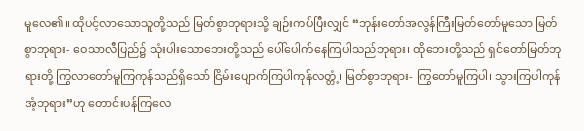မူလေ၏။ ထိုပင့်လာသောသူတို့သည် မြတ်စွာဘုရားသို့ ချဉ်းကပ်ပြီးလျှင် “ဘုန်းတော်အလွန်ကြီးမြတ်တော်မူသော မြတ်စွာဘုရား- ဝေသာလီပြည်၌ သုံးပါးသောဘေးတို့သည် ပေါ်ပေါက်နေကြပါသည်ဘုရား၊ ထိုဘေးတို့သည် ရှင်တော်မြတ်ဘုရားတို့ ကြွလာတော်မူကြကုန်သည်ရှိသော် ငြိမ်းပျောက်ကြပါကုန်လတ္တံ့၊ မြတ်စွာဘုရား- ကြွတော်မူကြပါ၊ သွားကြပါကုန်အံ့ဘုရား”ဟု တောင်းပန်ကြလေ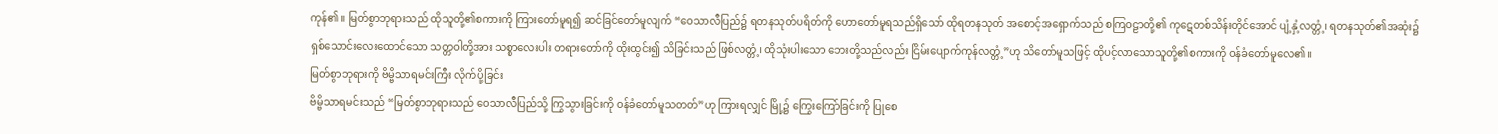ကုန်၏။ မြတ်စွာဘုရားသည် ထိုသူတို့၏စကားကို ကြားတော်မူရ၍ ဆင်ခြင်တော်မူလျက် “ဝေသာလီပြည်၌ ရတနသုတ်ပရိတ်ကို ဟောတော်မူရသည်ရှိသော် ထိုရတနသုတ် အစောင့်အရှောက်သည် စကြဝဠာတို့၏ ကုဋေတစ်သိန်းတိုင်အောင် ပျံ့နှံ့လတ္တံ့၊ ရတနသုတ်၏အဆုံး၌ ရှစ်သောင်းလေးထောင်သော သတ္တဝါတို့အား သစ္စာလေးပါး တရားတော်ကို ထိုးထွင်း၍ သိခြင်းသည် ဖြစ်လတ္တံ့၊ ထိုသုံးပါးသော ဘေးတို့သည်လည်း ငြိမ်းပျောက်ကုန်လတ္တံ့”ဟု သိတော်မူသဖြင့် ထိုပင့်လာသောသူတို့၏စကားကို ဝန်ခံတော်မူလေ၏။
မြတ်စွာဘုရားကို ဗိမ္ဗိသာရမင်းကြီး လိုက်ပို့ခြင်း
ဗိမ္ဗိသာရမင်းသည် “မြတ်စွာဘုရားသည် ဝေသာလီပြည်သို့ ကြွသွားခြင်းကို ဝန်ခံတော်မူသတတ်”ဟု ကြားရလျှင် မြို့၌ ကြွေးကြော်ခြင်းကို ပြုစေ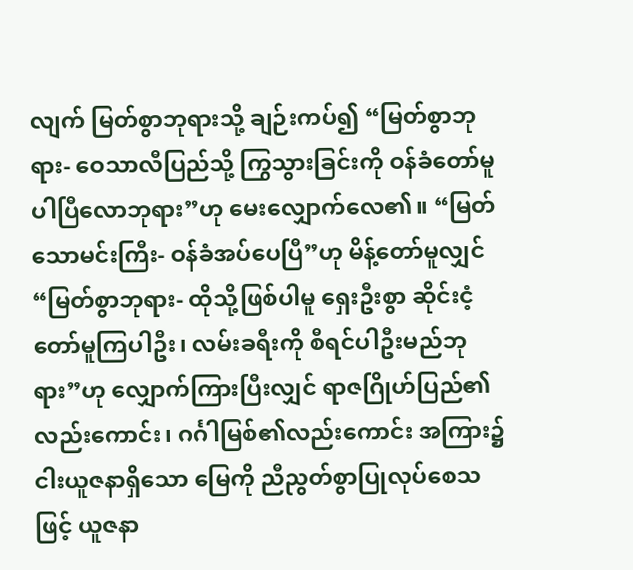လျက် မြတ်စွာဘုရားသို့ ချဉ်းကပ်၍ “မြတ်စွာဘုရား- ဝေသာလီပြည်သို့ ကြွသွားခြင်းကို ဝန်ခံတော်မူပါပြီလောဘုရား”ဟု မေးလျှောက်လေ၏။ “မြတ်သောမင်းကြီး- ဝန်ခံအပ်ပေပြီ”ဟု မိန့်တော်မူလျှင် “မြတ်စွာဘုရား- ထိုသို့ဖြစ်ပါမူ ရှေးဦးစွာ ဆိုင်းငံ့တော်မူကြပါဦး၊ လမ်းခရီးကို စီရင်ပါဦးမည်ဘုရား”ဟု လျှောက်ကြားပြီးလျှင် ရာဇဂြိုဟ်ပြည်၏လည်းကောင်း၊ ဂင်္ဂါမြစ်၏လည်းကောင်း အကြား၌ ငါးယူဇနာရှိသော မြေကို ညီညွတ်စွာပြုလုပ်စေသဖြင့် ယူဇနာ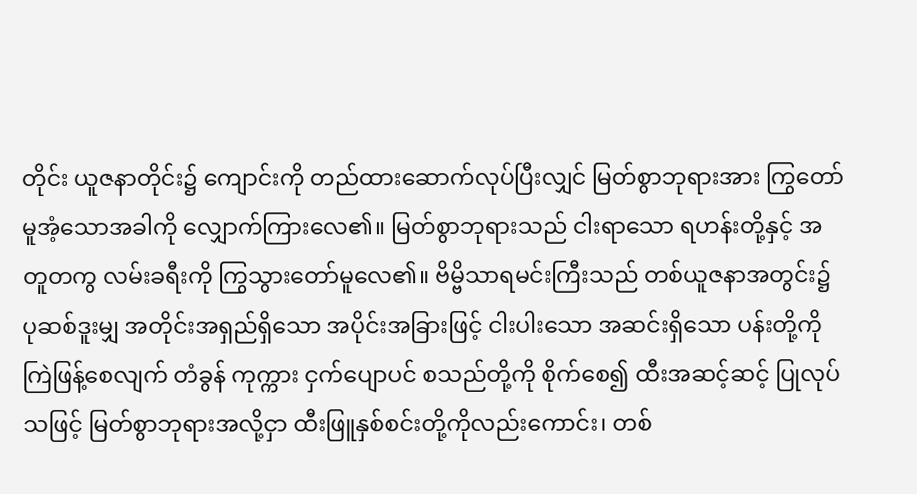တိုင်း ယူဇနာတိုင်း၌ ကျောင်းကို တည်ထားဆောက်လုပ်ပြီးလျှင် မြတ်စွာဘုရားအား ကြွတော်မူအံ့သောအခါကို လျှောက်ကြားလေ၏။ မြတ်စွာဘုရားသည် ငါးရာသော ရဟန်းတို့နှင့် အတူတကွ လမ်းခရီးကို ကြွသွားတော်မူလေ၏။ ဗိမ္ဗိသာရမင်းကြီးသည် တစ်ယူဇနာအတွင်း၌ ပုဆစ်ဒူးမျှ အတိုင်းအရှည်ရှိသော အပိုင်းအခြားဖြင့် ငါးပါးသော အဆင်းရှိသော ပန်းတို့ကို ကြဲဖြန့်စေလျက် တံခွန် ကုက္ကား ငှက်ပျောပင် စသည်တို့ကို စိုက်စေ၍ ထီးအဆင့်ဆင့် ပြုလုပ်သဖြင့် မြတ်စွာဘုရားအလို့ငှာ ထီးဖြူနှစ်စင်းတို့ကိုလည်းကောင်း၊ တစ်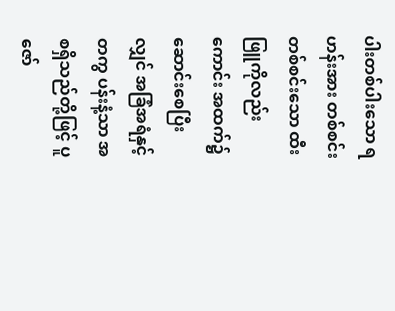ပါးတစ်ပါးသော ရဟန်းအား တစ်စင်းတစ်စင်းသော ထီးဖြူကိုလည်းကောင်း အထက်၌ ဆောင်းစေပြီးလျှင် အခြံအရံနှင့်တကွ ပန်းနံ့သာ အစရှိသည်တို့ဖြင့် ပူဇော်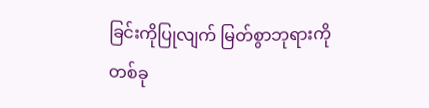ခြင်းကိုပြုလျက် မြတ်စွာဘုရားကို တစ်ခု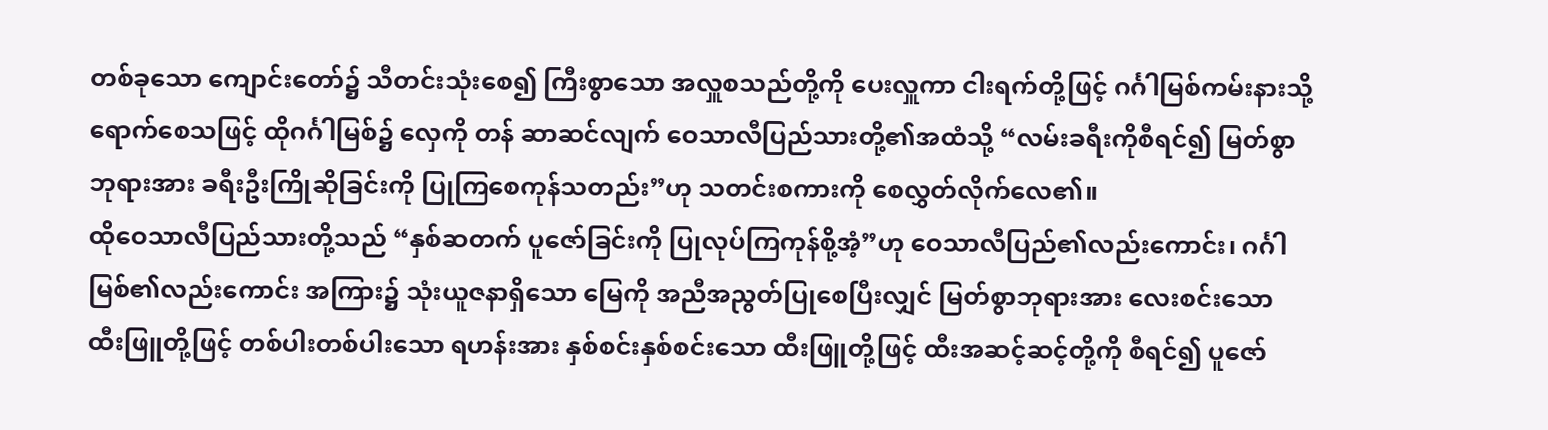တစ်ခုသော ကျောင်းတော်၌ သီတင်းသုံးစေ၍ ကြီးစွာသော အလှူစသည်တို့ကို ပေးလှူကာ ငါးရက်တို့ဖြင့် ဂင်္ဂါမြစ်ကမ်းနားသို့ ရောက်စေသဖြင့် ထိုဂင်္ဂါမြစ်၌ လှေကို တန် ဆာဆင်လျက် ဝေသာလီပြည်သားတို့၏အထံသို့ “လမ်းခရီးကိုစီရင်၍ မြတ်စွာဘုရားအား ခရီးဦးကြိုဆိုခြင်းကို ပြုကြစေကုန်သတည်း”ဟု သတင်းစကားကို စေလွှတ်လိုက်လေ၏။
ထိုဝေသာလီပြည်သားတို့သည် “နှစ်ဆတက် ပူဇော်ခြင်းကို ပြုလုပ်ကြကုန်စို့အံ့”ဟု ဝေသာလီပြည်၏လည်းကောင်း၊ ဂင်္ဂါမြစ်၏လည်းကောင်း အကြား၌ သုံးယူဇနာရှိသော မြေကို အညီအညွတ်ပြုစေပြီးလျှင် မြတ်စွာဘုရားအား လေးစင်းသော ထီးဖြူတို့ဖြင့် တစ်ပါးတစ်ပါးသော ရဟန်းအား နှစ်စင်းနှစ်စင်းသော ထီးဖြူတို့ဖြင့် ထီးအဆင့်ဆင့်တို့ကို စီရင်၍ ပူဇော်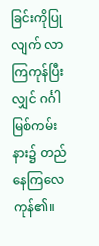ခြင်းကိုပြုလျက် လာကြကုန်ပြီးလျှင် ဂင်္ဂါမြစ်ကမ်းနား၌ တည်နေကြလေကုန်၏။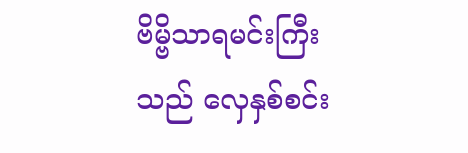ဗိမ္ဗိသာရမင်းကြီးသည် လှေနှစ်စင်း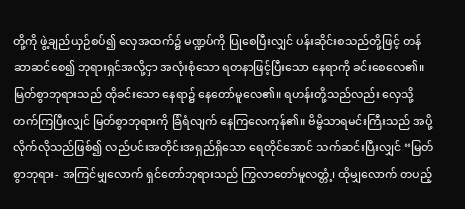တို့ကို ဖွဲ့ချည်ယှဉ်စပ်၍ လှေအထက်၌ မဏ္ဍပ်ကို ပြုစေပြီးလျှင် ပန်းဆိုင်းစသည်တို့ဖြင့် တန်ဆာဆင်စေ၍ ဘုရားရှင်အလို့ငှာ အလုံးစုံသော ရတနာဖြင့်ပြီးသော နေရာကို ခင်းစေလေ၏။ မြတ်စွာဘုရားသည် ထိုခင်းသော နေရာ၌ နေတော်မူလေ၏။ ရဟန်းတို့သည်လည်း လှေသို့ တက်ကြပြီးလျှင် မြတ်စွာဘုရားကို ခြံရံလျက် နေကြလေကုန်၏။ ဗိမ္ဗိသာရမင်းကြီးသည် အပို့လိုက်လိုသည်ဖြစ်၍ လည်ပင်းအတိုင်းအရှည်ရှိသော ရေတိုင်အောင် သက်ဆင်းပြီးလျှင် “မြတ်စွာဘုရား- အကြင်မျှလောက် ရှင်တော်ဘုရားသည် ကြွလာတော်မူလတ္တံ့၊ ထိုမျှလောက် တပည့်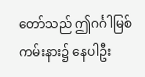တော်သည် ဤဂင်္ဂါမြစ်ကမ်းနား၌ နေပါဦး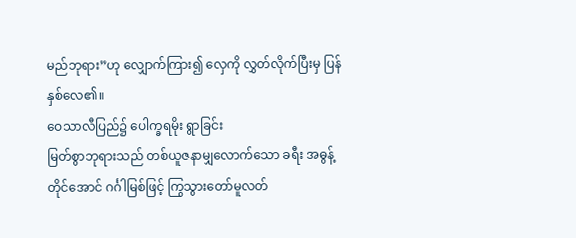မည်ဘုရား”ဟု လျှောက်ကြား၍ လှေကို လွှတ်လိုက်ပြီးမှ ပြန်နှစ်လေ၏။
ဝေသာလီပြည်၌ ပေါက္ခရမိုး ရွာခြင်း
မြတ်စွာဘုရားသည် တစ်ယူဇနာမျှလောက်သော ခရီး အဓွန့်တိုင်အောင် ဂင်္ဂါမြစ်ဖြင့် ကြွသွားတော်မူလတ်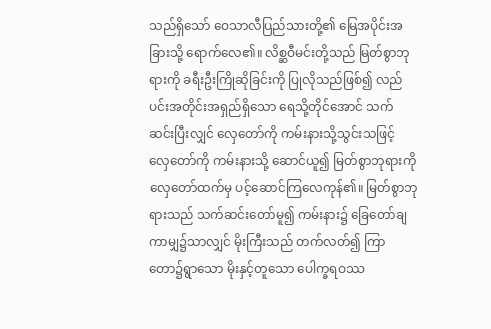သည်ရှိသော် ဝေသာလီပြည်သားတို့၏ မြေအပိုင်းအခြားသို့ ရောက်လေ၏။ လိစ္ဆဝီမင်းတို့သည် မြတ်စွာဘုရားကို ခရီးဦးကြိုဆိုခြင်းကို ပြုလိုသည်ဖြစ်၍ လည်ပင်းအတိုင်းအရှည်ရှိသော ရေသို့တိုင်အောင် သက်ဆင်းပြီးလျှင် လှေတော်ကို ကမ်းနားသို့သွင်းသဖြင့် လှေတော်ကို ကမ်းနားသို့ ဆောင်ယူ၍ မြတ်စွာဘုရားကို လှေတော်ထက်မှ ပင့်ဆောင်ကြလေကုန်၏။ မြတ်စွာဘုရားသည် သက်ဆင်းတော်မူ၍ ကမ်းနား၌ ခြေတော်ချကာမျှ၌သာလျှင် မိုးကြီးသည် တက်လတ်၍ ကြာတော၌ရွာသော မိုးနှင့်တူသော ပေါက္ခရဝဿ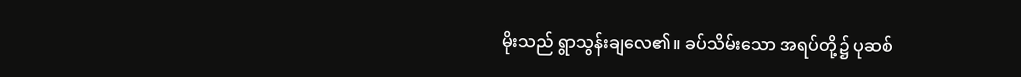မိုးသည် ရွာသွန်းချလေ၏။ ခပ်သိမ်းသော အရပ်တို့၌ ပုဆစ်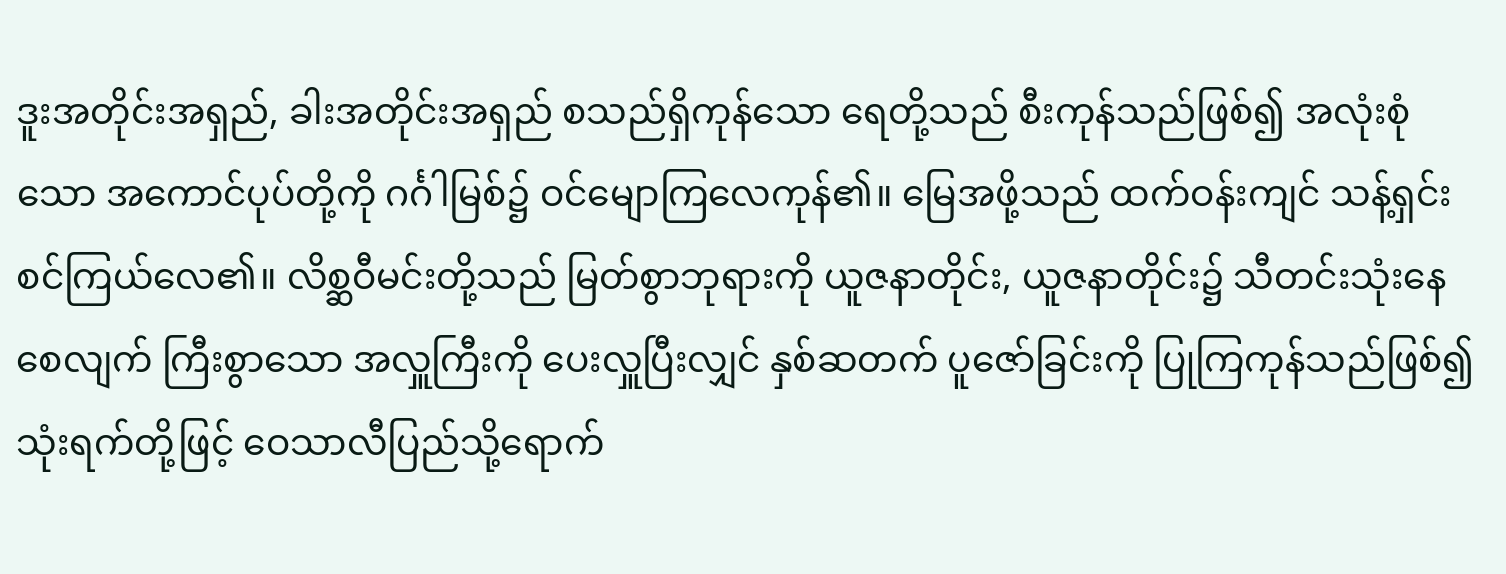ဒူးအတိုင်းအရှည်, ခါးအတိုင်းအရှည် စသည်ရှိကုန်သော ရေတို့သည် စီးကုန်သည်ဖြစ်၍ အလုံးစုံသော အကောင်ပုပ်တို့ကို ဂင်္ဂါမြစ်၌ ဝင်မျောကြလေကုန်၏။ မြေအဖို့သည် ထက်ဝန်းကျင် သန့်ရှင်းစင်ကြယ်လေ၏။ လိစ္ဆဝီမင်းတို့သည် မြတ်စွာဘုရားကို ယူဇနာတိုင်း, ယူဇနာတိုင်း၌ သီတင်းသုံးနေစေလျက် ကြီးစွာသော အလှူကြီးကို ပေးလှူပြီးလျှင် နှစ်ဆတက် ပူဇော်ခြင်းကို ပြုကြကုန်သည်ဖြစ်၍ သုံးရက်တို့ဖြင့် ဝေသာလီပြည်သို့ရောက်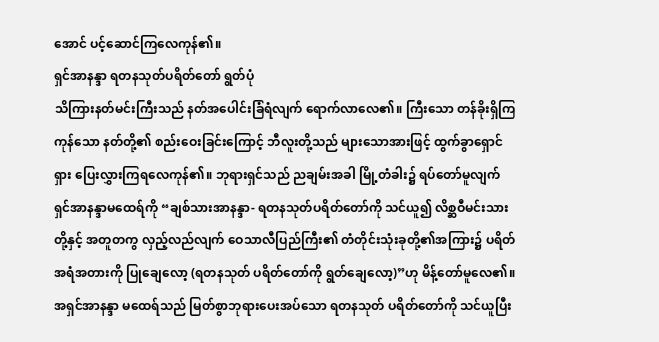အောင် ပင့်ဆောင်ကြလေကုန်၏။
ရှင်အာနန္ဒာ ရတနသုတ်ပရိတ်တော် ရွတ်ပုံ
သိကြားနတ်မင်းကြီးသည် နတ်အပေါင်းခြံရံလျက် ရောက်လာလေ၏။ ကြီးသော တန်ခိုးရှိကြကုန်သော နတ်တို့၏ စည်းဝေးခြင်းကြောင့် ဘီလူးတို့သည် များသောအားဖြင့် ထွက်ခွာရှောင်ရှား ပြေးလွှားကြရလေကုန်၏။ ဘုရားရှင်သည် ညချမ်းအခါ မြို့တံခါး၌ ရပ်တော်မူလျက် ရှင်အာနန္ဒာမထေရ်ကို “ချစ်သားအာနန္ဒာ- ရတနသုတ်ပရိတ်တော်ကို သင်ယူ၍ လိစ္ဆဝီမင်းသားတို့နှင့် အတူတကွ လှည့်လည်လျက် ဝေသာလီပြည်ကြီး၏ တံတိုင်းသုံးခုတို့၏အကြား၌ ပရိတ်အရံအတားကို ပြုချေလော့ (ရတနသုတ် ပရိတ်တော်ကို ရွတ်ချေလော့)”ဟု မိန့်တော်မူလေ၏။ အရှင်အာနန္ဒာ မထေရ်သည် မြတ်စွာဘုရားပေးအပ်သော ရတနသုတ် ပရိတ်တော်ကို သင်ယူပြီး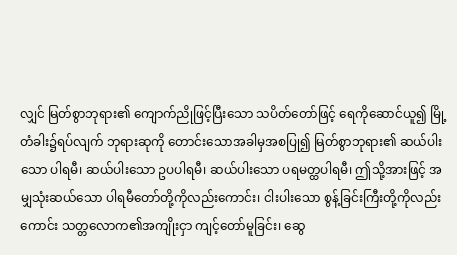လျှင် မြတ်စွာဘုရား၏ ကျောက်ညိုဖြင့်ပြီးသော သပိတ်တော်ဖြင့် ရေကိုဆောင်ယူ၍ မြို့တံခါး၌ရပ်လျက် ဘုရားဆုကို တောင်းသောအခါမှအစပြု၍ မြတ်စွာဘုရား၏ ဆယ်ပါးသော ပါရမီ၊ ဆယ်ပါးသော ဥပပါရမီ၊ ဆယ်ပါးသော ပရမတ္ထပါရမီ၊ ဤသို့အားဖြင့် အမျှသုံးဆယ်သော ပါရမီတော်တို့ကိုလည်းကောင်း၊ ငါးပါးသော စွန့်ခြင်းကြီးတို့ကိုလည်းကောင်း သတ္တလောက၏အကျိုးငှာ ကျင့်တော်မူခြင်း၊ ဆွေ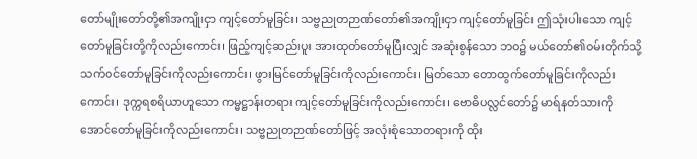တော်မျိုးတော်တို့၏အကျိုးငှာ ကျင့်တော်မူခြင်း၊ သဗ္ဗညုတဉာဏ်တော်၏အကျိုးငှာ ကျင့်တော်မူခြင်း ဤသုံးပါးသော ကျင့်တော်မူခြင်းတို့ကိုလည်းကောင်း၊ ဖြည့်ကျင့်ဆည်းပူး အားထုတ်တော်မူပြီးလျှင် အဆုံးစွန်သော ဘဝ၌ မယ်တော်၏ဝမ်းတိုက်သို့ သက်ဝင်တော်မူခြင်းကိုလည်းကောင်း၊ ဖွားမြင်တော်မူခြင်းကိုလည်းကောင်း၊ မြတ်သော တောထွက်တော်မူခြင်းကိုလည်းကောင်း၊ ဒုက္ကရစရိယာဟူသော ကမ္မဋ္ဌာန်းတရား ကျင့်တော်မူခြင်းကိုလည်းကောင်း၊ ဗောဓိပလ္လင်တော်၌ မာရ်နတ်သားကို အောင်တော်မူခြင်းကိုလည်းကောင်း၊ သဗ္ဗညုတဉာဏ်တော်ဖြင့် အလုံးစုံသောတရားကို ထိုး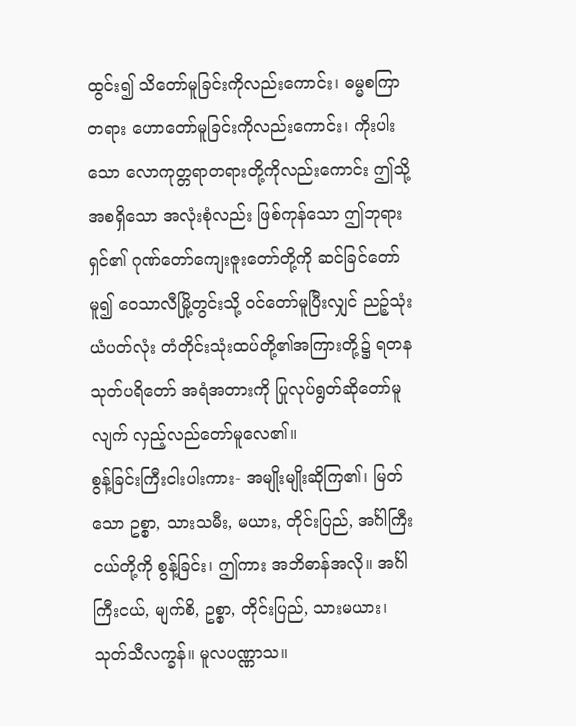ထွင်း၍ သိတော်မူခြင်းကိုလည်းကောင်း၊ ဓမ္မစကြာတရား ဟောတော်မူခြင်းကိုလည်းကောင်း၊ ကိုးပါးသော လောကုတ္တရာတရားတို့ကိုလည်းကောင်း ဤသို့ အစရှိသော အလုံးစုံလည်း ဖြစ်ကုန်သော ဤဘုရားရှင်၏ ဂုဏ်တော်ကျေးဇူးတော်တို့ကို ဆင်ခြင်တော်မူ၍ ဝေသာလီမြို့တွင်းသို့ ဝင်တော်မူပြီးလျှင် ညဉ့်သုံးယံပတ်လုံး တံတိုင်းသုံးထပ်တို့၏အကြားတို့၌ ရတနသုတ်ပရိတော် အရံအတားကို ပြုလုပ်ရွတ်ဆိုတော်မူလျက် လှည့်လည်တော်မူလေ၏။
စွန့်ခြင်းကြီးငါးပါးကား- အမျိုးမျိုးဆိုကြ၏၊ မြတ်သော ဥစ္စာ, သားသမီး, မယား, တိုင်းပြည်, အင်္ဂါကြီးငယ်တို့ကို စွန့်ခြင်း၊ ဤကား အဘိဓာန်အလို။ အင်္ဂါကြီးငယ်, မျက်စိ, ဥစ္စာ, တိုင်းပြည်, သားမယား၊ သုတ်သီလက္ခန်။ မူလပဏ္ဏာသ။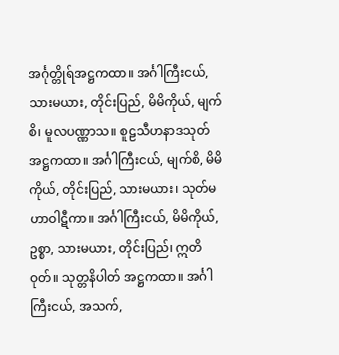အင်္ဂုတ္တိုရ်အဋ္ဌကထာ။ အင်္ဂါကြီးငယ်, သားမယား, တိုင်းပြည်, မိမိကိုယ်, မျက်စိ၊ မူလပဏ္ဏာသ။ စူဠသီဟနာဒသုတ်အဋ္ဌကထာ။ အင်္ဂါကြီးငယ်, မျက်စိ, မိမိကိုယ်, တိုင်းပြည်, သားမယား၊ သုတ်မဟာဝါဋီကာ။ အင်္ဂါကြီးငယ်, မိမိကိုယ်, ဥစ္စာ, သားမယား, တိုင်းပြည်၊ ဣတိဝုတ်။ သုတ္တနိပါတ် အဋ္ဌကထာ။ အင်္ဂါကြီးငယ်, အသက်,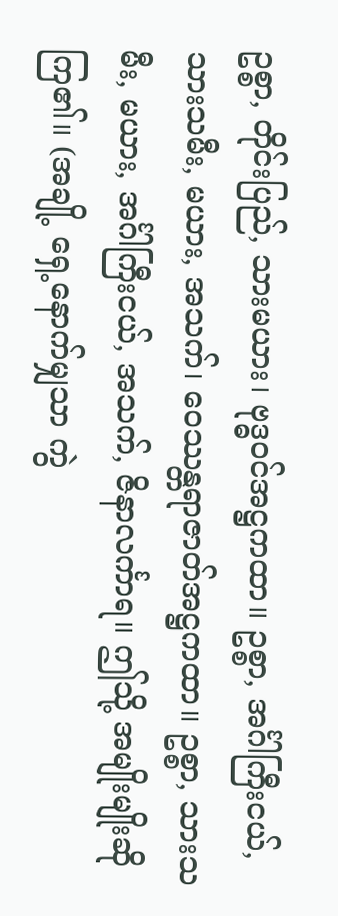ဥစ္စာ, တိုင်းပြည်, သားမယား၊ ဗုဒ္ဓဝင်အဋ္ဌကထာ။ ဥစ္စာ, အင်္ဂါကြီးငယ်, သားသမီး, မယား, အသက်၊ ဝေဿန္တရာဇာတ်အဋ္ဌကထာ။ ဥစ္စာ, သားသမီး, မယား, အင်္ဂါကြီးငယ်, အသက်, ဇိနာလင်္ကာရ။ ဤသို့ အမျိုးမျိုးဆိုကြ၏။ (အချို့ ရှေ့နောက်မျှသာ ကွဲ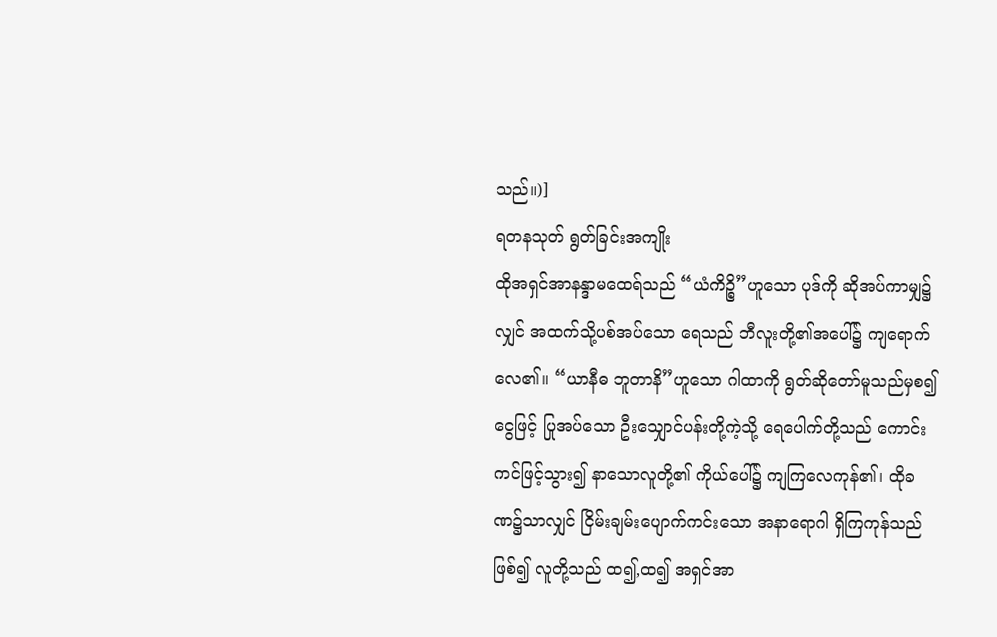သည်။)]
ရတနသုတ် ရွတ်ခြင်းအကျိုး
ထိုအရှင်အာနန္ဒာမထေရ်သည် “ယံကိဉ္စိ”ဟူသော ပုဒ်ကို ဆိုအပ်ကာမျှ၌လျှင် အထက်သို့ပစ်အပ်သော ရေသည် ဘီလူးတို့၏အပေါ်၌ ကျရောက်လေ၏။ “ယာနီဓ ဘူတာနိ”ဟူသော ဂါထာကို ရွတ်ဆိုတော်မူသည်မှစ၍ ငွေဖြင့် ပြုအပ်သော ဦးသျှောင်ပန်းတို့ကဲ့သို့ ရေပေါက်တို့သည် ကောင်းကင်ဖြင့်သွား၍ နာသောလူတို့၏ ကိုယ်ပေါ်၌ ကျကြလေကုန်၏၊ ထိုခဏ၌သာလျှင် ငြိမ်းချမ်းပျောက်ကင်းသော အနာရောဂါ ရှိကြကုန်သည်ဖြစ်၍ လူတို့သည် ထ၍,ထ၍ အရှင်အာ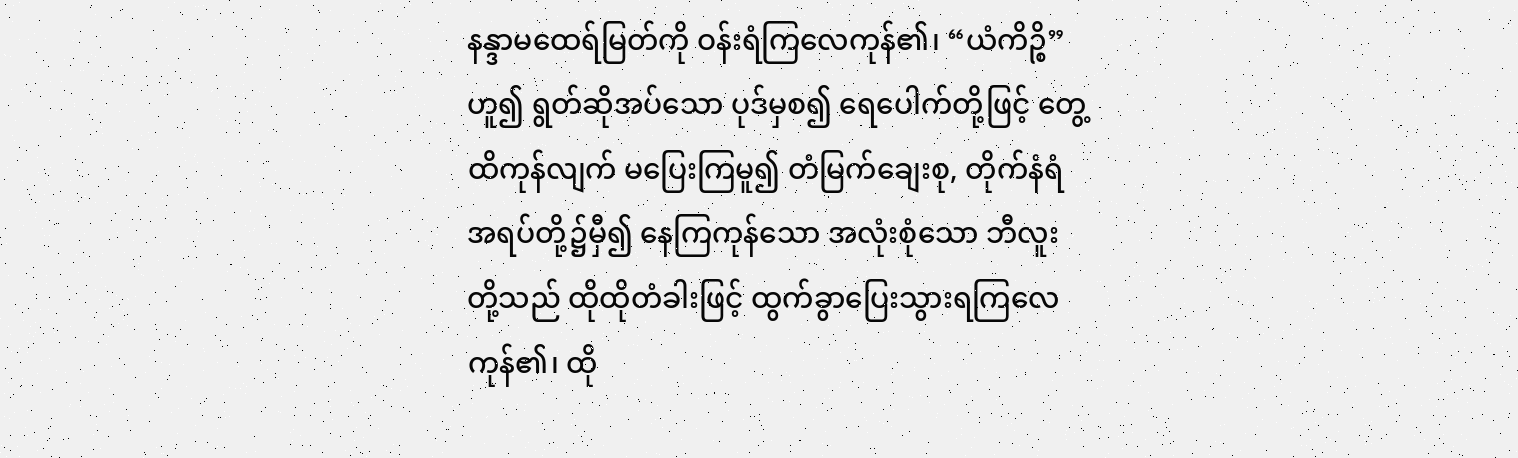နန္ဒာမထေရ်မြတ်ကို ဝန်းရံကြလေကုန်၏၊ “ယံကိဉ္စိ”ဟူ၍ ရွတ်ဆိုအပ်သော ပုဒ်မှစ၍ ရေပေါက်တို့ဖြင့် တွေ့ထိကုန်လျက် မပြေးကြမူ၍ တံမြက်ချေးစု, တိုက်နံရံအရပ်တို့၌မှီ၍ နေကြကုန်သော အလုံးစုံသော ဘီလူးတို့သည် ထိုထိုတံခါးဖြင့် ထွက်ခွာပြေးသွားရကြလေကုန်၏၊ ထို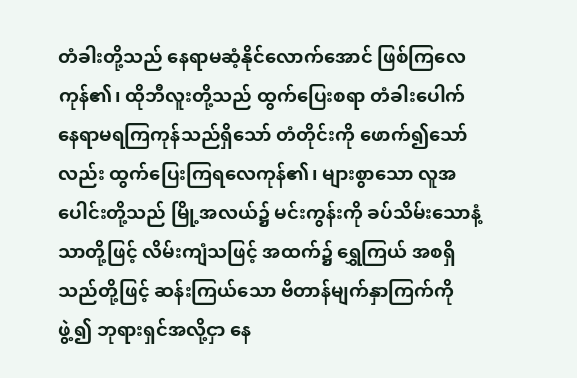တံခါးတို့သည် နေရာမဆံ့နိုင်လောက်အောင် ဖြစ်ကြလေကုန်၏၊ ထိုဘီလူးတို့သည် ထွက်ပြေးစရာ တံခါးပေါက် နေရာမရကြကုန်သည်ရှိသော် တံတိုင်းကို ဖောက်၍သော်လည်း ထွက်ပြေးကြရလေကုန်၏၊ များစွာသော လူအပေါင်းတို့သည် မြို့အလယ်၌ မင်းကွန်းကို ခပ်သိမ်းသောနံ့သာတို့ဖြင့် လိမ်းကျံသဖြင့် အထက်၌ ရွှေကြယ် အစရှိသည်တို့ဖြင့် ဆန်းကြယ်သော ဗိတာန်မျက်နှာကြက်ကို ဖွဲ့၍ ဘုရားရှင်အလို့ငှာ နေ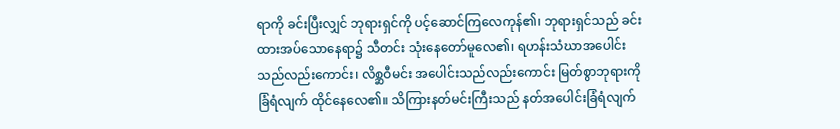ရာကို ခင်းပြီးလျှင် ဘုရားရှင်ကို ပင့်ဆောင်ကြလေကုန်၏၊ ဘုရားရှင်သည် ခင်းထားအပ်သောနေရာ၌ သီတင်း သုံးနေတော်မူလေ၏၊ ရဟန်းသံဃာအပေါင်းသည်လည်းကောင်း၊ လိစ္ဆဝီမင်း အပေါင်းသည်လည်းကောင်း မြတ်စွာဘုရားကို ခြံရံလျက် ထိုင်နေလေ၏။ သိကြားနတ်မင်းကြီးသည် နတ်အပေါင်းခြံရံလျက်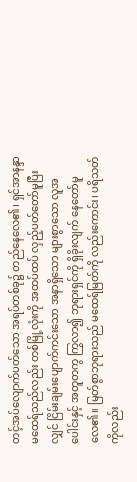တင့်အပ်လျောက်ပတ်သော အရပ်တစ်ခု၌ တည်နေလေ၏၊ ရှင်အာနန္ဒာမထေရ်သည်လည်း တစ်မြို့လုံးကို အထပ်ထပ် လှည့်ပတ်တော်မူပြီးလျှင် ငြိမ်းချမ်းပျောက်ကင်းသော အနာရှိသော များစွာသော လူအပေါင်းနှင့် အတူတကွ ကြွလာ၍ ဘုရားရှင်ကို ရှိခိုးလျက် နေတော်မူလေ၏။ မြတ်စွာဘုရားသည် မထေရ်မြတ်ကို လည်းကောင်း၊ ပရိသတ်ကိုလည်း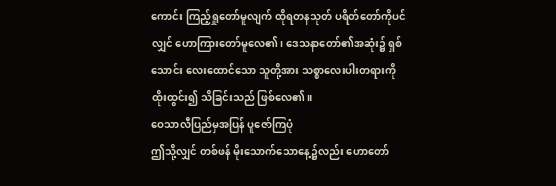ကောင်း ကြည့်ရှုတော်မူလျက် ထိုရတနသုတ် ပရိတ်တော်ကိုပင်လျှင် ဟောကြားတော်မူလေ၏၊ ဒေသနာတော်၏အဆုံး၌ ရှစ်သောင်း လေးထောင်သော သူတို့အား သစ္စာလေးပါးတရားကို ထိုးထွင်း၍ သိခြင်းသည် ဖြစ်လေ၏။
ဝေသာလီပြည်မှအပြန် ပူဇော်ကြပုံ
ဤသို့လျှင် တစ်ဖန် မိုးသောက်သောနေ့၌လည်း ဟောတော်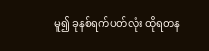မူ၍ ခုနစ်ရက်ပတ်လုံး ထိုရတန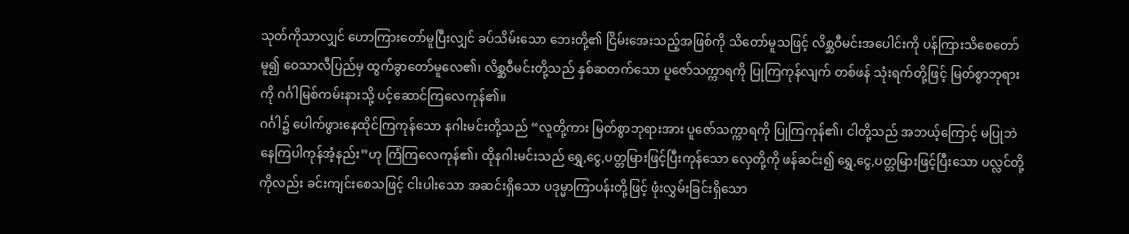သုတ်ကိုသာလျှင် ဟောကြားတော်မူပြီးလျှင် ခပ်သိမ်းသော ဘေးတို့၏ ငြိမ်းအေးသည့်အဖြစ်ကို သိတော်မူသဖြင့် လိစ္ဆဝီမင်းအပေါင်းကို ပန်ကြားသိစေတော်မူ၍ ဝေသာလီပြည်မှ ထွက်ခွာတော်မူလေ၏၊ လိစ္ဆဝီမင်းတို့သည် နှစ်ဆတက်သော ပူဇော်သက္ကာရကို ပြုကြကုန်လျက် တစ်ဖန် သုံးရက်တို့ဖြင့် မြတ်စွာဘုရားကို ဂင်္ဂါမြစ်ကမ်းနားသို့ ပင့်ဆောင်ကြလေကုန်၏။
ဂင်္ဂါ၌ ပေါက်ဖွားနေထိုင်ကြကုန်သော နဂါးမင်းတို့သည် “လူတို့ကား မြတ်စွာဘုရားအား ပူဇော်သက္ကာရကို ပြုကြကုန်၏၊ ငါတို့သည် အဘယ့်ကြောင့် မပြုဘဲနေကြပါကုန်အံ့နည်း”ဟု ကြံကြလေကုန်၏၊ ထိုနဂါးမင်းသည် ရွှေ,ငွေ,ပတ္တမြားဖြင့်ပြီးကုန်သော လှေတို့ကို ဖန်ဆင်း၍ ရွှေ,ငွေ,ပတ္တမြားဖြင့်ပြီးသော ပလ္လင်တို့ကိုလည်း ခင်းကျင်းစေသဖြင့် ငါးပါးသော အဆင်းရှိသော ပဒုမ္မာကြာပန်းတို့ဖြင့် ဖုံးလွှမ်းခြင်းရှိသော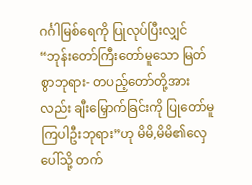ဂင်္ဂါမြစ်ရေကို ပြုလုပ်ပြီးလျှင် “ဘုန်းတော်ကြီးတော်မူသော မြတ်စွာဘုရား- တပည့်တော်တို့အားလည်း ချီးမြှောက်ခြင်းကို ပြုတော်မူကြပါဦးဘုရား”ဟု မိမိ,မိမိ၏လှေပေါ်သို့ တက်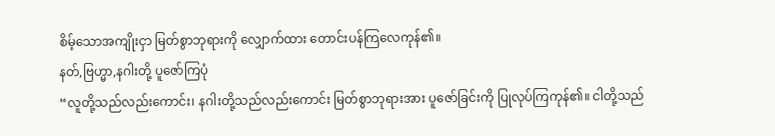စိမ့်သောအကျိုးငှာ မြတ်စွာဘုရားကို လျှောက်ထား တောင်းပန်ကြလေကုန်၏။
နတ်,ဗြဟ္မာ,နဂါးတို့ ပူဇော်ကြပုံ
“လူတို့သည်လည်းကောင်း၊ နဂါးတို့သည်လည်းကောင်း မြတ်စွာဘုရားအား ပူဇော်ခြင်းကို ပြုလုပ်ကြကုန်၏။ ငါတို့သည်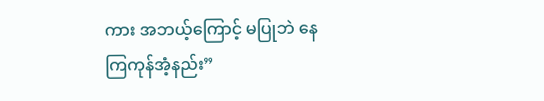ကား အဘယ့်ကြောင့် မပြုဘဲ နေကြကုန်အံ့နည်း”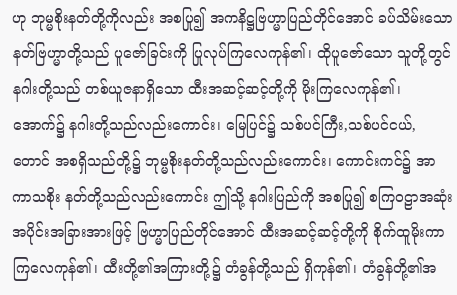ဟု ဘုမ္မစိုးနတ်တို့ကိုလည်း အစပြု၍ အကနိဋ္ဌဗြဟ္မာပြည်တိုင်အောင် ခပ်သိမ်းသော နတ်ဗြဟ္မာတို့သည် ပူဇော်ခြင်းကို ပြုလုပ်ကြလေကုန်၏၊ ထိုပူဇော်သော သူတို့တွင် နဂါးတို့သည် တစ်ယူဇနာရှိသော ထီးအဆင့်ဆင့်တို့ကို မိုးကြလေကုန်၏၊ အောက်၌ နဂါးတို့သည်လည်းကောင်း၊ မြေပြင်၌ သစ်ပင်ကြီး,သစ်ပင်ငယ်,တောင် အစရှိသည်တို့၌ ဘုမ္မစိုးနတ်တို့သည်လည်းကောင်း၊ ကောင်းကင်၌ အာကာသစိုး နတ်တို့သည်လည်းကောင်း ဤသို့ နဂါးပြည်ကို အစပြု၍ စကြဝဠာအဆုံး အပိုင်းအခြားအားဖြင့် ဗြဟ္မာပြည်တိုင်အောင် ထီးအဆင့်ဆင့်တို့ကို စိုက်ထူမိုးကာကြလေကုန်၏၊ ထီးတို့၏အကြားတို့၌ တံခွန်တို့သည် ရှိကုန်၏၊ တံခွန်တို့၏အ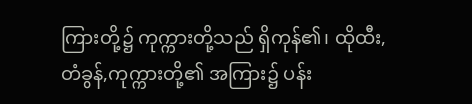ကြားတို့၌ ကုက္ကားတို့သည် ရှိကုန်၏၊ ထိုထီး,တံခွန်,ကုက္ကားတို့၏ အကြား၌ ပန်း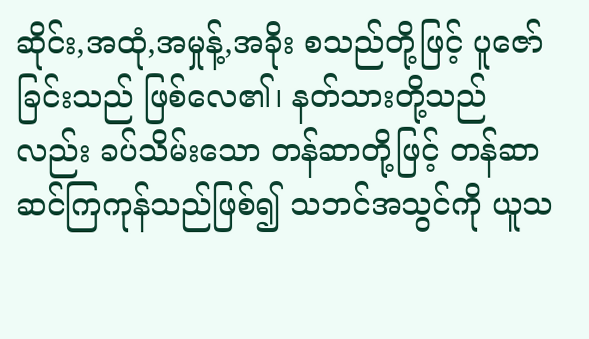ဆိုင်း,အထုံ,အမှုန့်,အခိုး စသည်တို့ဖြင့် ပူဇော်ခြင်းသည် ဖြစ်လေ၏၊ နတ်သားတို့သည်လည်း ခပ်သိမ်းသော တန်ဆာတို့ဖြင့် တန်ဆာဆင်ကြကုန်သည်ဖြစ်၍ သဘင်အသွင်ကို ယူသ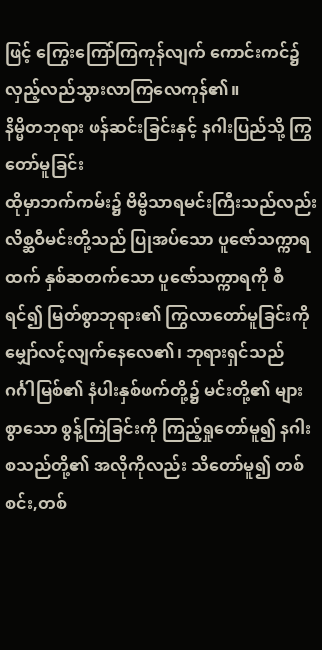ဖြင့် ကြွေးကြော်ကြကုန်လျက် ကောင်းကင်၌ လှည့်လည်သွားလာကြလေကုန်၏။
နိမ္မိတဘုရား ဖန်ဆင်းခြင်းနှင့် နဂါးပြည်သို့ ကြွတော်မူခြင်း
ထိုမှာဘက်ကမ်း၌ ဗိမ္ဗိသာရမင်းကြီးသည်လည်း လိစ္ဆဝီမင်းတို့သည် ပြုအပ်သော ပူဇော်သက္ကာရထက် နှစ်ဆတက်သော ပူဇော်သက္ကာရကို စီရင်၍ မြတ်စွာဘုရား၏ ကြွလာတော်မူခြင်းကို မျှော်လင့်လျက်နေလေ၏၊ ဘုရားရှင်သည် ဂင်္ဂါမြစ်၏ နံပါးနှစ်ဖက်တို့၌ မင်းတို့၏ များစွာသော စွန့်ကြဲခြင်းကို ကြည့်ရှုတော်မူ၍ နဂါးစသည်တို့၏ အလိုကိုလည်း သိတော်မူ၍ တစ်စင်း,တစ်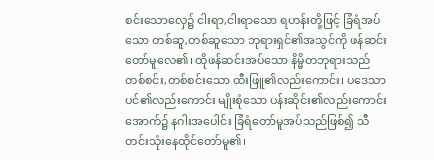စင်းသောလှေ၌ ငါးရာ,ငါးရာသော ရဟန်းတို့ဖြင့် ခြံရံအပ်သော တစ်ဆူ,တစ်ဆူသော ဘုရားရှင်၏အသွင်ကို ဖန်ဆင်းတော်မူလေ၏၊ ထိုဖန်ဆင်းအပ်သော နိမ္မိတဘုရားသည် တစ်စင်း,တစ်စင်းသော ထီးဖြူ၏လည်းကောင်း၊ ပဒေသာပင်၏လည်းကောင်း မျိုးစုံသော ပန်းဆိုင်း၏လည်းကောင်း အောက်၌ နဂါးအပေါင်း ခြံရံတော်မူအပ်သည်ဖြစ်၍ သီတင်းသုံးနေထိုင်တော်မူ၏၊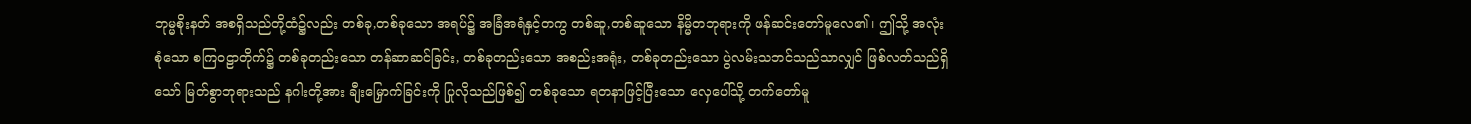ဘုမ္မစိုးနတ် အစရှိသည်တို့ထံ၌လည်း တစ်ခု,တစ်ခုသော အရပ်၌ အခြံအရံနှင့်တကွ တစ်ဆူ,တစ်ဆူသော နိမ္မိတဘုရားကို ဖန်ဆင်းတော်မူလေ၏၊ ဤသို့ အလုံးစုံသော စကြဝဠာတိုက်၌ တစ်ခုတည်းသော တန်ဆာဆင်ခြင်း, တစ်ခုတည်းသော အစည်းအရုံး, တစ်ခုတည်းသော ပွဲလမ်းသဘင်သည်သာလျှင် ဖြစ်လတ်သည်ရှိသော် မြတ်စွာဘုရားသည် နဂါးတို့အား ချီးမြှောက်ခြင်းကို ပြုလိုသည်ဖြစ်၍ တစ်ခုသော ရတနာဖြင့်ပြီးသော လှေပေါ်သို့ တက်တော်မူ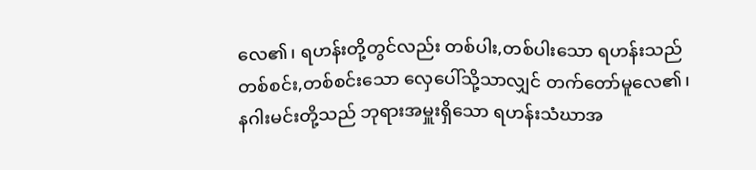လေ၏၊ ရဟန်းတို့တွင်လည်း တစ်ပါး,တစ်ပါးသော ရဟန်းသည် တစ်စင်း,တစ်စင်းသော လှေပေါ်သို့သာလျှင် တက်တော်မူလေ၏၊ နဂါးမင်းတို့သည် ဘုရားအမှူးရှိသော ရဟန်းသံဃာအ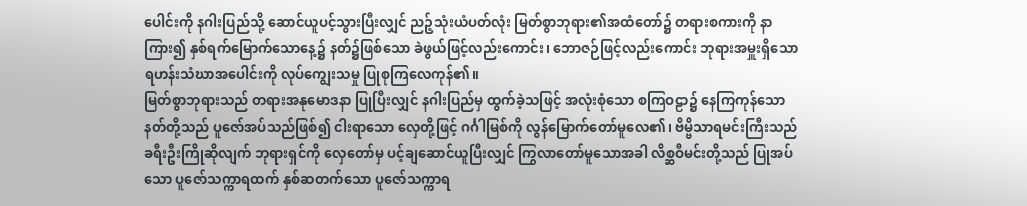ပေါင်းကို နဂါးပြည်သို့ ဆောင်ယူပင့်သွားပြီးလျှင် ညဉ့်သုံးယံပတ်လုံး မြတ်စွာဘုရား၏အထံတော်၌ တရားစကားကို နာကြား၍ နှစ်ရက်မြောက်သောနေ့၌ နတ်၌ဖြစ်သော ခဲဖွယ်ဖြင့်လည်းကောင်း၊ ဘောဇဉ်ဖြင့်လည်းကောင်း ဘုရားအမှူးရှိသော ရဟန်းသံဃာအပေါင်းကို လုပ်ကျွေးသမှု ပြုစုကြလေကုန်၏။
မြတ်စွာဘုရားသည် တရားအနုမောဒနာ ပြုပြီးလျှင် နဂါးပြည်မှ ထွက်ခဲ့သဖြင့် အလုံးစုံသော စကြဝဠာ၌ နေကြကုန်သော နတ်တို့သည် ပူဇော်အပ်သည်ဖြစ်၍ ငါးရာသော လှေတို့ဖြင့် ဂင်္ဂါမြစ်ကို လွန်မြောက်တော်မူလေ၏၊ ဗိမ္ဗိသာရမင်းကြီးသည် ခရီးဦးကြိုဆိုလျက် ဘုရားရှင်ကို လှေတော်မှ ပင့်ချဆောင်ယူပြီးလျှင် ကြွလာတော်မူသောအခါ လိစ္ဆဝီမင်းတို့သည် ပြုအပ်သော ပူဇော်သက္ကာရထက် နှစ်ဆတက်သော ပူဇော်သက္ကာရ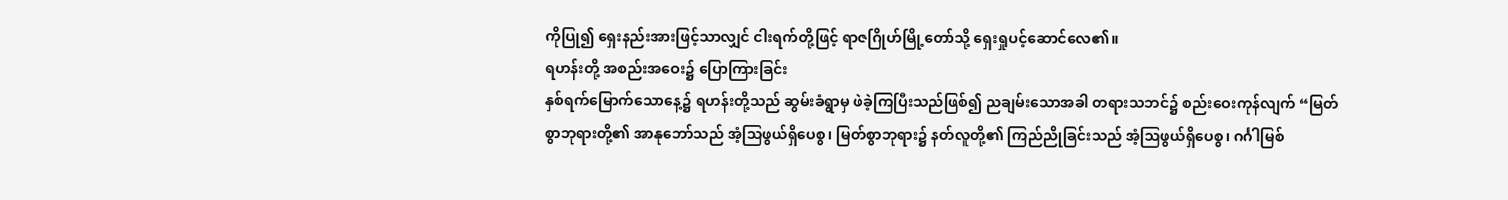ကိုပြု၍ ရှေးနည်းအားဖြင့်သာလျှင် ငါးရက်တို့ဖြင့် ရာဇဂြိုဟ်မြို့တော်သို့ ရှေးရှုပင့်ဆောင်လေ၏။
ရဟန်းတို့ အစည်းအဝေး၌ ပြောကြားခြင်း
နှစ်ရက်မြောက်သောနေ့၌ ရဟန်းတို့သည် ဆွမ်းခံရွာမှ ဖဲခဲ့ကြပြီးသည်ဖြစ်၍ ညချမ်းသောအခါ တရားသဘင်၌ စည်းဝေးကုန်လျက် “မြတ်စွာဘုရားတို့၏ အာနုဘော်သည် အံ့သြဖွယ်ရှိပေစွ၊ မြတ်စွာဘုရား၌ နတ်လူတို့၏ ကြည်ညိုခြင်းသည် အံ့ဩဖွယ်ရှိပေစွ၊ ဂင်္ဂါမြစ်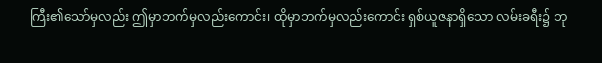ကြီး၏သော်မှလည်း ဤမှာဘက်မှလည်းကောင်း၊ ထိုမှာဘက်မှလည်းကောင်း ရှစ်ယူဇနာရှိသော လမ်းခရီး၌ ဘု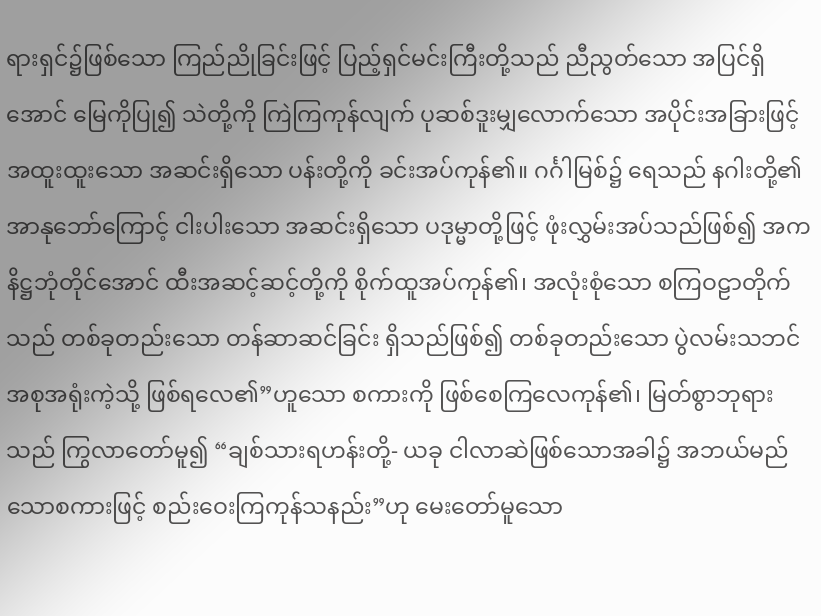ရားရှင်၌ဖြစ်သော ကြည်ညိုခြင်းဖြင့် ပြည့်ရှင်မင်းကြီးတို့သည် ညီညွတ်သော အပြင်ရှိအောင် မြေကိုပြု၍ သဲတို့ကို ကြဲကြကုန်လျက် ပုဆစ်ဒူးမျှလောက်သော အပိုင်းအခြားဖြင့် အထူးထူးသော အဆင်းရှိသော ပန်းတို့ကို ခင်းအပ်ကုန်၏။ ဂင်္ဂါမြစ်၌ ရေသည် နဂါးတို့၏ အာနုဘော်ကြောင့် ငါးပါးသော အဆင်းရှိသော ပဒုမ္မာတို့ဖြင့် ဖုံးလွှမ်းအပ်သည်ဖြစ်၍ အကနိဋ္ဌဘုံတိုင်အောင် ထီးအဆင့်ဆင့်တို့ကို စိုက်ထူအပ်ကုန်၏၊ အလုံးစုံသော စကြဝဠာတိုက်သည် တစ်ခုတည်းသော တန်ဆာဆင်ခြင်း ရှိသည်ဖြစ်၍ တစ်ခုတည်းသော ပွဲလမ်းသဘင် အစုအရုံးကဲ့သို့ ဖြစ်ရလေ၏”ဟူသော စကားကို ဖြစ်စေကြလေကုန်၏၊ မြတ်စွာဘုရားသည် ကြွလာတော်မူ၍ “ချစ်သားရဟန်းတို့- ယခု ငါလာဆဲဖြစ်သောအခါ၌ အဘယ်မည်သောစကားဖြင့် စည်းဝေးကြကုန်သနည်း”ဟု မေးတော်မူသော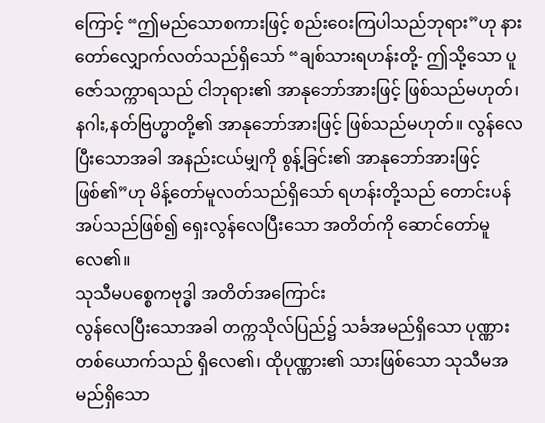ကြောင့် “ဤမည်သောစကားဖြင့် စည်းဝေးကြပါသည်ဘုရား”ဟု နားတော်လျှောက်လတ်သည်ရှိသော် “ချစ်သားရဟန်းတို့- ဤသို့သော ပူဇော်သက္ကာရသည် ငါဘုရား၏ အာနုဘော်အားဖြင့် ဖြစ်သည်မဟုတ်၊ နဂါး,နတ်ဗြဟ္မာတို့၏ အာနုဘော်အားဖြင့် ဖြစ်သည်မဟုတ်။ လွန်လေပြီးသောအခါ အနည်းငယ်မျှကို စွန့်ခြင်း၏ အာနုဘော်အားဖြင့် ဖြစ်၏”ဟု မိန့်တော်မူလတ်သည်ရှိသော် ရဟန်းတို့သည် တောင်းပန်အပ်သည်ဖြစ်၍ ရှေးလွန်လေပြီးသော အတိတ်ကို ဆောင်တော်မူလေ၏။
သုသီမပစ္စေကဗုဒ္ဓါ အတိတ်အကြောင်း
လွန်လေပြီးသောအခါ တက္ကသိုလ်ပြည်၌ သင်္ခအမည်ရှိသော ပုဏ္ဏားတစ်ယောက်သည် ရှိလေ၏၊ ထိုပုဏ္ဏား၏ သားဖြစ်သော သုသီမအမည်ရှိသော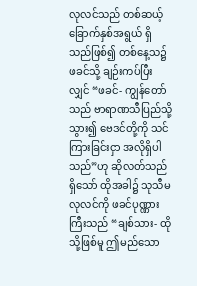လုလင်သည် တစ်ဆယ့်ခြောက်နှစ်အရွယ် ရှိသည်ဖြစ်၍ တစ်နေ့သ၌ ဖခင်သို့ ချဉ်းကပ်ပြီးလျှင် “ဖခင်- ကျွန်တော်သည် ဗာရာဏသီပြည်သို့သွား၍ ဗေဒင်တို့ကို သင်ကြားခြင်းငှာ အလိုရှိပါသည်”ဟု ဆိုလတ်သည်ရှိသော် ထိုအခါ၌ သုသီမလုလင်ကို ဖခင်ပုဏ္ဏားကြီးသည် “ချစ်သား- ထိုသို့ဖြစ်မူ ဤမည်သော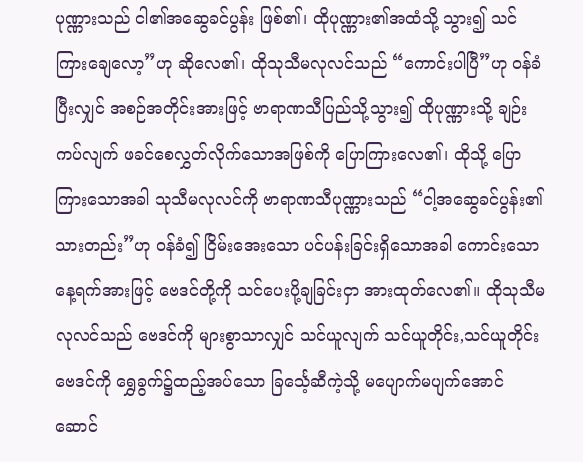ပုဏ္ဏားသည် ငါ၏အဆွေခင်ပွန်း ဖြစ်၏၊ ထိုပုဏ္ဏား၏အထံသို့ သွား၍ သင်ကြားချေလော့”ဟု ဆိုလေ၏၊ ထိုသုသီမလုလင်သည် “ကောင်းပါပြီ”ဟု ဝန်ခံပြီးလျှင် အစဉ်အတိုင်းအားဖြင့် ဗာရာဏသီပြည်သို့သွား၍ ထိုပုဏ္ဏားသို့ ချဉ်းကပ်လျက် ဖခင်စေလွှတ်လိုက်သောအဖြစ်ကို ပြောကြားလေ၏၊ ထိုသို့ ပြောကြားသောအခါ သုသီမလုလင်ကို ဗာရာဏသီပုဏ္ဏားသည် “ငါ့အဆွေခင်ပွန်း၏သားတည်း”ဟု ဝန်ခံ၍ ငြိမ်းအေးသော ပင်ပန်းခြင်းရှိသောအခါ ကောင်းသောနေ့ရက်အားဖြင့် ဗေဒင်တို့ကို သင်ပေးပို့ချခြင်းငှာ အားထုတ်လေ၏။ ထိုသုသီမလုလင်သည် ဗေဒင်ကို များစွာသာလျှင် သင်ယူလျက် သင်ယူတိုင်း,သင်ယူတိုင်း ဗေဒင်ကို ရွှေခွက်၌ထည့်အပ်သော ခြင်္သေ့ဆီကဲ့သို့ မပျောက်မပျက်အောင် ဆောင်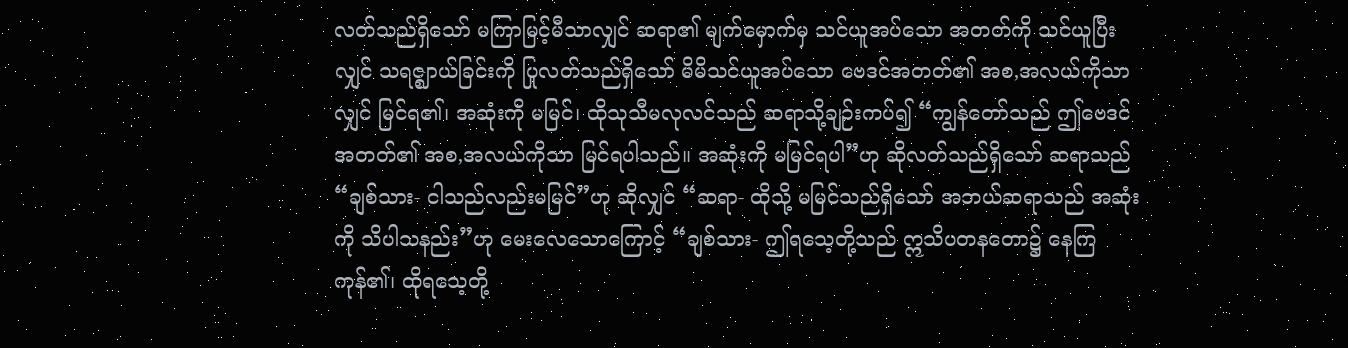လတ်သည်ရှိသော် မကြာမြင့်မီသာလျှင် ဆရာ၏ မျက်မှောက်မှ သင်ယူအပ်သော အတတ်ကို သင်ယူပြီးလျှင် သရဇ္ဈာယ်ခြင်းကို ပြုလတ်သည်ရှိသော် မိမိသင်ယူအပ်သော ဗေဒင်အတတ်၏ အစ,အလယ်ကိုသာလျှင် မြင်ရ၏၊ အဆုံးကို မမြင်၊ ထိုသုသီမလုလင်သည် ဆရာသို့ချဉ်းကပ်၍ “ကျွန်တော်သည် ဤဗေဒင်အတတ်၏ အစ,အလယ်ကိုသာ မြင်ရပါသည်။ အဆုံးကို မမြင်ရပါ”ဟု ဆိုလတ်သည်ရှိသော် ဆရာသည် “ချစ်သား- ငါသည်လည်းမမြင်”ဟု ဆိုလျှင် “ဆရာ- ထိုသို့ မမြင်သည်ရှိသော် အဘယ်ဆရာသည် အဆုံးကို သိပါသနည်း”ဟု မေးလေသောကြောင့် “ချစ်သား- ဤရသေ့တို့သည် ဣသိပတနတော၌ နေကြကုန်၏၊ ထိုရသေ့တို့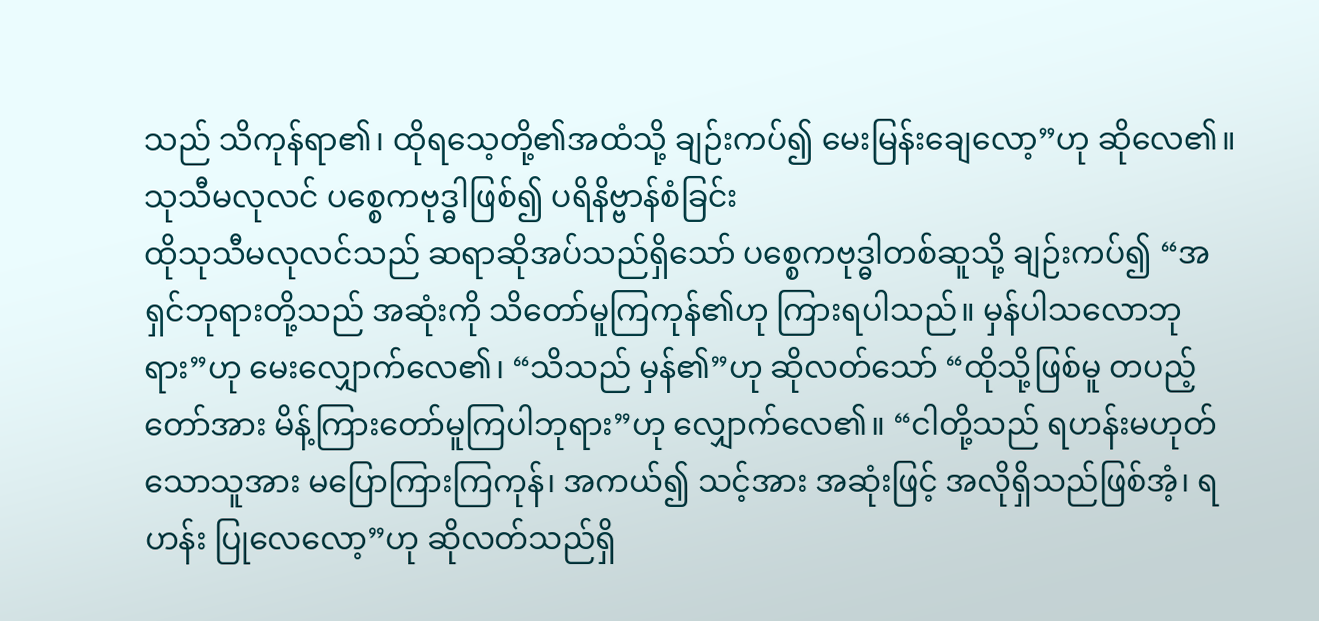သည် သိကုန်ရာ၏၊ ထိုရသေ့တို့၏အထံသို့ ချဉ်းကပ်၍ မေးမြန်းချေလော့”ဟု ဆိုလေ၏။
သုသီမလုလင် ပစ္စေကဗုဒ္ဓါဖြစ်၍ ပရိနိဗ္ဗာန်စံခြင်း
ထိုသုသီမလုလင်သည် ဆရာဆိုအပ်သည်ရှိသော် ပစ္စေကဗုဒ္ဓါတစ်ဆူသို့ ချဉ်းကပ်၍ “အရှင်ဘုရားတို့သည် အဆုံးကို သိတော်မူကြကုန်၏ဟု ကြားရပါသည်။ မှန်ပါသလောဘုရား”ဟု မေးလျှောက်လေ၏၊ “သိသည် မှန်၏”ဟု ဆိုလတ်သော် “ထိုသို့ဖြစ်မူ တပည့်တော်အား မိန့်ကြားတော်မူကြပါဘုရား”ဟု လျှောက်လေ၏။ “ငါတို့သည် ရဟန်းမဟုတ်သောသူအား မပြောကြားကြကုန်၊ အကယ်၍ သင့်အား အဆုံးဖြင့် အလိုရှိသည်ဖြစ်အံ့၊ ရဟန်း ပြုလေလော့”ဟု ဆိုလတ်သည်ရှိ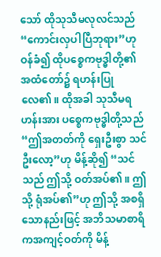သော် ထိုသုသီမလုလင်သည် “ကောင်းလှပါပြီဘုရား”ဟု ဝန်ခံ၍ ထိုပစ္စေကဗုဒ္ဓါတို့၏ အထံတော်၌ ရဟန်းပြုလေ၏။ ထိုအခါ သုသီမရဟန်းအား ပစ္စေကဗုဒ္ဓါတို့သည် “ဤအတတ်ကို ရှေးဦးစွာ သင်ဦးလော့”ဟု မိန့်ဆို၍ “သင်သည် ဤသို့ ဝတ်အပ်၏။ ဤသို့ ရုံအပ်၏”ဟု ဤသို့ အစရှိသောနည်းဖြင့် အဘိသမာစာရိကအကျင့်ဝတ်ကို မိန့်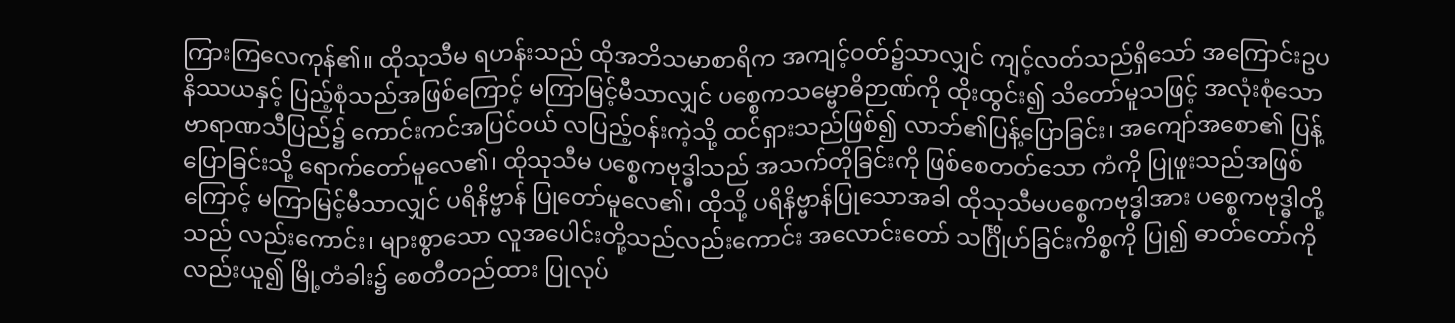ကြားကြလေကုန်၏။ ထိုသုသီမ ရဟန်းသည် ထိုအဘိသမာစာရိက အကျင့်ဝတ်၌သာလျှင် ကျင့်လတ်သည်ရှိသော် အကြောင်းဥပနိဿယနှင့် ပြည့်စုံသည်အဖြစ်ကြောင့် မကြာမြင့်မီသာလျှင် ပစ္စေကသမ္ဗောဓိဉာဏ်ကို ထိုးထွင်း၍ သိတော်မူသဖြင့် အလုံးစုံသော ဗာရာဏသီပြည်၌ ကောင်းကင်အပြင်ဝယ် လပြည့်ဝန်းကဲ့သို့ ထင်ရှားသည်ဖြစ်၍ လာဘ်၏ပြန့်ပြောခြင်း၊ အကျော်အစော၏ ပြန့်ပြောခြင်းသို့ ရောက်တော်မူလေ၏၊ ထိုသုသီမ ပစ္စေကဗုဒ္ဓါသည် အသက်တိုခြင်းကို ဖြစ်စေတတ်သော ကံကို ပြုဖူးသည်အဖြစ်ကြောင့် မကြာမြင့်မီသာလျှင် ပရိနိဗ္ဗာန် ပြုတော်မူလေ၏၊ ထိုသို့ ပရိနိဗ္ဗာန်ပြုသောအခါ ထိုသုသီမပစ္စေကဗုဒ္ဓါအား ပစ္စေကဗုဒ္ဓါတို့သည် လည်းကောင်း၊ များစွာသော လူအပေါင်းတို့သည်လည်းကောင်း အလောင်းတော် သင်္ဂြိုဟ်ခြင်းကိစ္စကို ပြု၍ ဓာတ်တော်ကိုလည်းယူ၍ မြို့တံခါး၌ စေတီတည်ထား ပြုလုပ်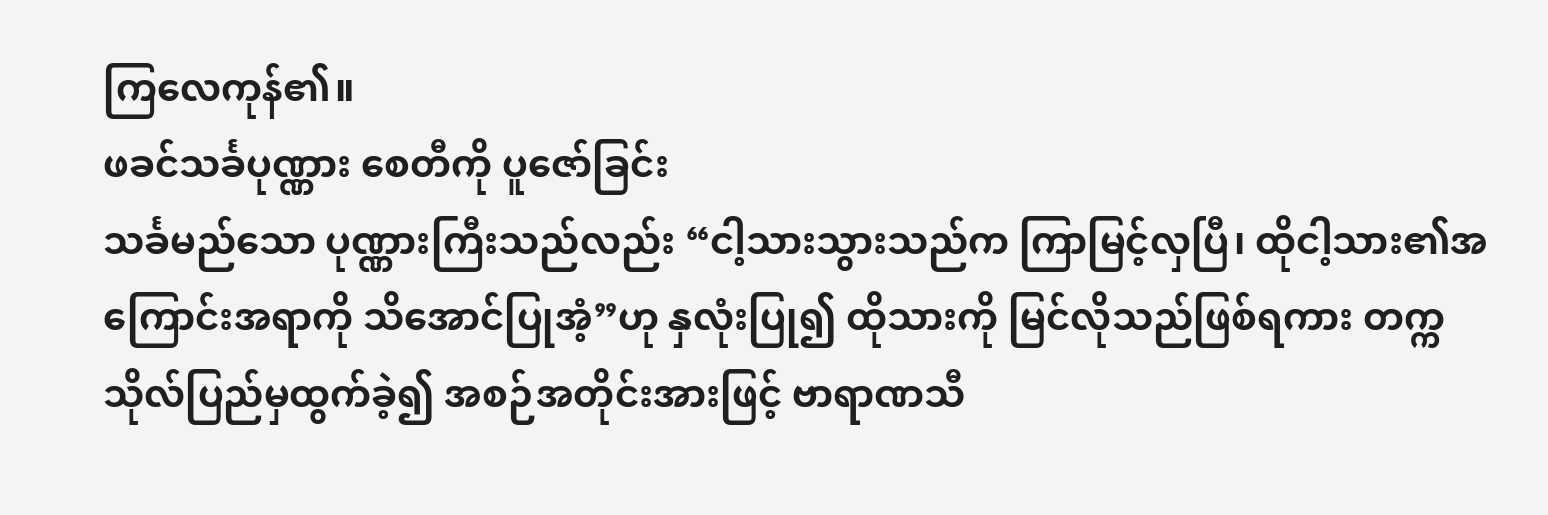ကြလေကုန်၏။
ဖခင်သင်္ခပုဏ္ဏား စေတီကို ပူဇော်ခြင်း
သင်္ခမည်သော ပုဏ္ဏားကြီးသည်လည်း “ငါ့သားသွားသည်က ကြာမြင့်လှပြီ၊ ထိုငါ့သား၏အကြောင်းအရာကို သိအောင်ပြုအံ့”ဟု နှလုံးပြု၍ ထိုသားကို မြင်လိုသည်ဖြစ်ရကား တက္ကသိုလ်ပြည်မှထွက်ခဲ့၍ အစဉ်အတိုင်းအားဖြင့် ဗာရာဏသီ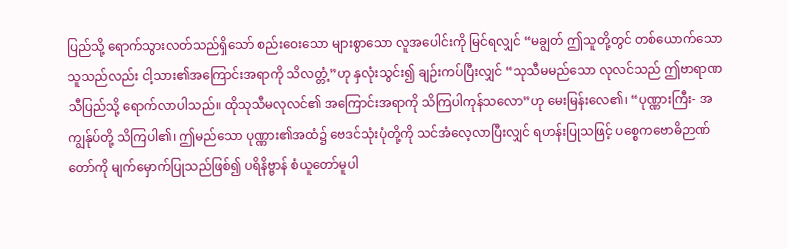ပြည်သို့ ရောက်သွားလတ်သည်ရှိသော် စည်းဝေးသော များစွာသော လူအပေါင်းကို မြင်ရလျှင် “မချွတ် ဤသူတို့တွင် တစ်ယောက်သောသူသည်လည်း ငါ့သား၏အကြောင်းအရာကို သိလတ္တံ့”ဟု နှလုံးသွင်း၍ ချဉ်းကပ်ပြီးလျှင် “သုသီမမည်သော လုလင်သည် ဤဗာရာဏသီပြည်သို့ ရောက်လာပါသည်။ ထိုသုသီမလုလင်၏ အကြောင်းအရာကို သိကြပါကုန်သလော”ဟု မေးမြန်းလေ၏၊ “ပုဏ္ဏားကြီး- အကျွန်ုပ်တို့ သိကြပါ၏၊ ဤမည်သော ပုဏ္ဏား၏အထံ၌ ဗေဒင်သုံးပုံတို့ကို သင်အံလေ့လာပြီးလျှင် ရဟန်းပြုသဖြင့် ပစ္စေကဗောဓိဉာဏ်တော်ကို မျက်မှောက်ပြုသည်ဖြစ်၍ ပရိနိဗ္ဗာန် စံယူတော်မူပါ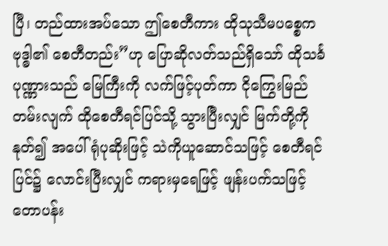ပြီ၊ တည်ထားအပ်သော ဤစေတီကား ထိုသုသီမပစ္စေကဗုဒ္ဓါ၏ စေတီတည်း”ဟု ပြောဆိုလတ်သည်ရှိသော် ထိုသင်္ခပုဏ္ဏားသည် မြေကြီးကို လက်ဖြင့်ပုတ်ကာ ငိုကြွေးမြည်တမ်းလျက် ထိုစေတီရင်ပြင်သို့ သွားပြီးလျှင် မြက်တို့ကိုနုတ်၍ အပေါ်ရုံပုဆိုးဖြင့် သဲကိုယူဆောင်သဖြင့် စေတီရင်ပြင်၌ လောင်းပြီးလျှင် ကရားမှရေဖြင့် ဖျန်းပက်သဖြင့် တောပန်း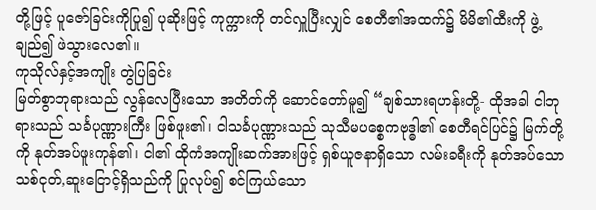တို့ဖြင့် ပူဇော်ခြင်းကိုပြု၍ ပုဆိုးဖြင့် ကုက္ကားကို တင်လှူပြီးလျှင် စေတီ၏အထက်၌ မိမိ၏ထီးကို ဖွဲ့ချည်၍ ဖဲသွားလေ၏။
ကုသိုလ်နှင့်အကျိုး တွဲပြခြင်း
မြတ်စွာဘုရားသည် လွန်လေပြီးသော အတိတ်ကို ဆောင်တော်မူ၍ “ချစ်သားရဟန်းတို့- ထိုအခါ ငါဘုရားသည် သင်္ခပုဏ္ဏားကြီး ဖြစ်ဖူး၏၊ ငါသင်္ခပုဏ္ဏားသည် သုသီမပစ္စေကဗုဒ္ဓါ၏ စေတီရင်ပြင်၌ မြက်တို့ကို နုတ်အပ်ဖူးကုန်၏၊ ငါ၏ ထိုကံအကျိုးဆက်အားဖြင့် ရှစ်ယူဇနာရှိသော လမ်းခရီးကို နုတ်အပ်သော သစ်ငုတ်,ဆူးငြောင့်ရှိသည်ကို ပြုလုပ်၍ စင်ကြယ်သော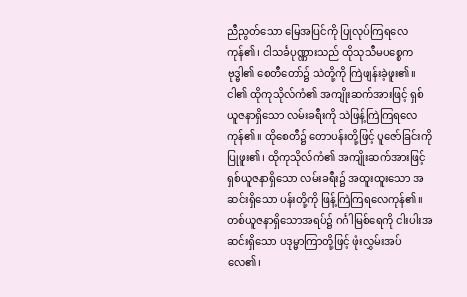ညီညွတ်သော မြေအပြင်ကို ပြုလုပ်ကြရလေကုန်၏၊ ငါသင်္ခပုဏ္ဏားသည် ထိုသုသီမပစ္စေကဗုဒ္ဓါ၏ စေတီတော်၌ သဲတို့ကို ကြဲဖျန်းခဲ့ဖူး၏။ ငါ၏ ထိုကုသိုလ်ကံ၏ အကျိုးဆက်အားဖြင့် ရှစ်ယူဇနာရှိသော လမ်းခရီးကို သဲဖြန့်ကြဲကြရလေကုန်၏။ ထိုစေတီ၌ တောပန်းတို့ဖြင့် ပူဇော်ခြင်းကို ပြုဖူး၏၊ ထိုကုသိုလ်ကံ၏ အကျိုးဆက်အားဖြင့် ရှစ်ယူဇနာရှိသော လမ်းခရီး၌ အထူးထူးသော အဆင်းရှိသော ပန်းတို့ကို ဖြန့်ကြဲကြရလေကုန်၏။ တစ်ယူဇနာရှိသောအရပ်၌ ဂင်္ဂါမြစ်ရေကို ငါးပါးအဆင်းရှိသော ပဒုမ္မာကြာတို့ဖြင့် ဖုံးလွှမ်းအပ်လေ၏၊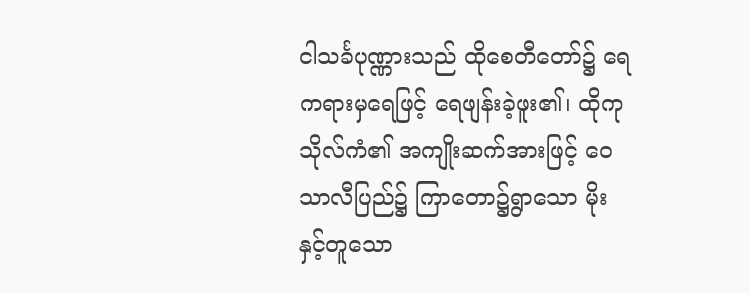ငါသင်္ခပုဏ္ဏားသည် ထိုစေတီတော်၌ ရေကရားမှရေဖြင့် ရေဖျန်းခဲ့ဖူး၏၊ ထိုကုသိုလ်ကံ၏ အကျိုးဆက်အားဖြင့် ဝေသာလီပြည်၌ ကြာတော၌ရွာသော မိုးနှင့်တူသော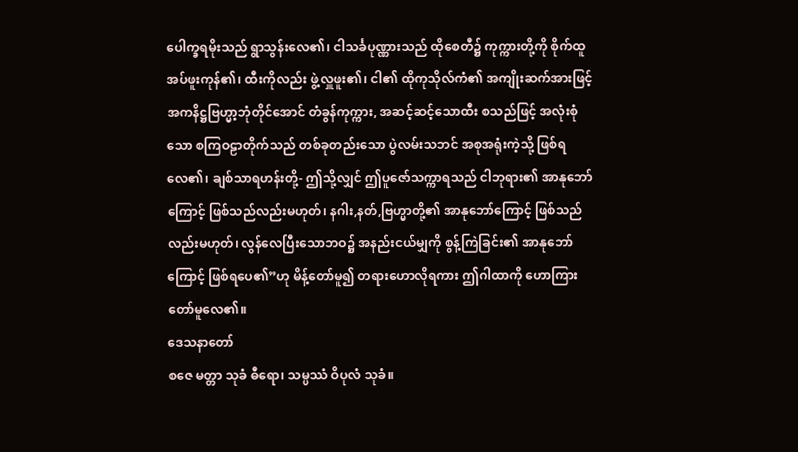ပေါက္ခရမိုးသည် ရွာသွန်းလေ၏၊ ငါသင်္ခပုဏ္ဏားသည် ထိုစေတီ၌ ကုက္ကားတို့ကို စိုက်ထူအပ်ဖူးကုန်၏၊ ထီးကိုလည်း ဖွဲ့လှူဖူး၏၊ ငါ၏ ထိုကုသိုလ်ကံ၏ အကျိုးဆက်အားဖြင့် အကနိဋ္ဌဗြဟ္မာ့ဘုံတိုင်အောင် တံခွန်ကုက္ကား, အဆင့်ဆင့်သောထီး စသည်ဖြင့် အလုံးစုံသော စကြဝဠာတိုက်သည် တစ်ခုတည်းသော ပွဲလမ်းသဘင် အစုအရုံးကဲ့သို့ ဖြစ်ရလေ၏၊ ချစ်သာရဟန်းတို့- ဤသို့လျှင် ဤပူဇော်သက္ကာရသည် ငါဘုရား၏ အာနုဘော်ကြောင့် ဖြစ်သည်လည်းမဟုတ်၊ နဂါး,နတ်,ဗြဟ္မာတို့၏ အာနုဘော်ကြောင့် ဖြစ်သည်လည်းမဟုတ်၊ လွန်လေပြီးသောဘဝ၌ အနည်းငယ်မျှကို စွန့်ကြဲခြင်း၏ အာနုဘော်ကြောင့် ဖြစ်ရပေ၏”ဟု မိန့်တော်မူ၍ တရားဟောလိုရကား ဤဂါထာကို ဟောကြားတော်မူလေ၏။
ဒေသနာတော်
စဇေ မတ္တာ သုခံ ဓီရော၊ သမ္ပဿံ ဝိပုလံ သုခံ။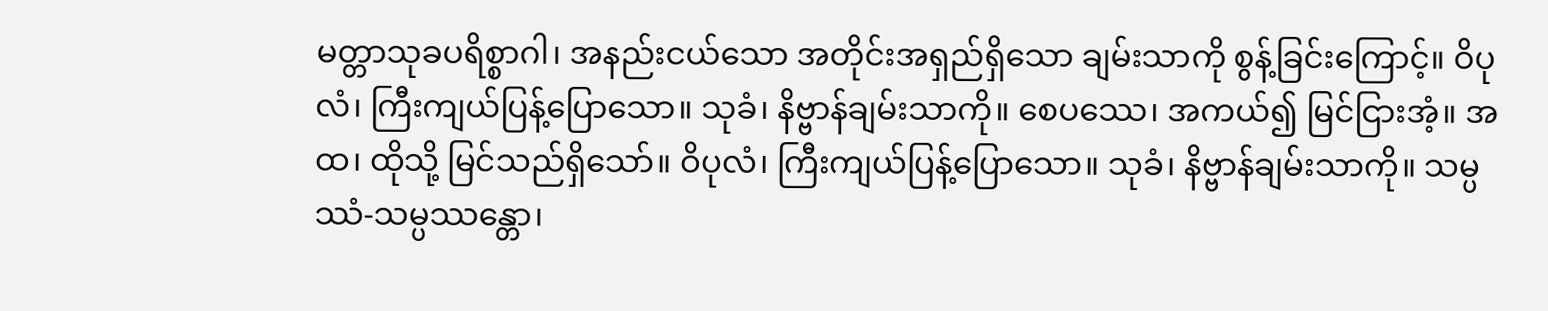မတ္တာသုခပရိစ္စာဂါ၊ အနည်းငယ်သော အတိုင်းအရှည်ရှိသော ချမ်းသာကို စွန့်ခြင်းကြောင့်။ ဝိပုလံ၊ ကြီးကျယ်ပြန့်ပြောသော။ သုခံ၊ နိဗ္ဗာန်ချမ်းသာကို။ စေပဿေ၊ အကယ်၍ မြင်ငြားအံ့။ အထ၊ ထိုသို့ မြင်သည်ရှိသော်။ ဝိပုလံ၊ ကြီးကျယ်ပြန့်ပြောသော။ သုခံ၊ နိဗ္ဗာန်ချမ်းသာကို။ သမ္ပဿံ-သမ္ပဿန္တော၊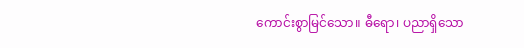ကောင်းစွာမြင်သော။ ဓီရော၊ ပညာရှိသော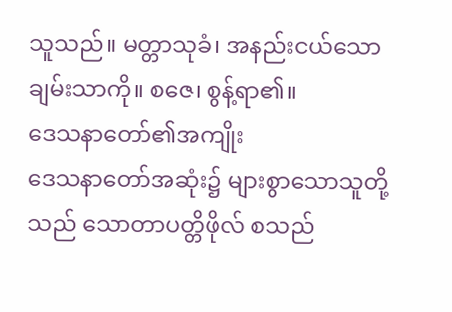သူသည်။ မတ္တာသုခံ၊ အနည်းငယ်သော ချမ်းသာကို။ စဇေ၊ စွန့်ရာ၏။
ဒေသနာတော်၏အကျိုး
ဒေသနာတော်အဆုံး၌ များစွာသောသူတို့သည် သောတာပတ္တိဖိုလ် စသည်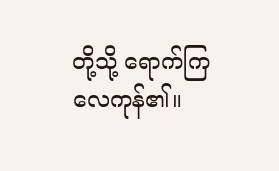တို့သို့ ရောက်ကြလေကုန်၏။